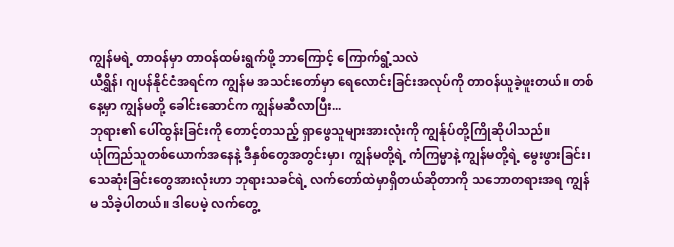ကျွန်မရဲ့ တာဝန်မှာ တာဝန်ထမ်းရွက်ဖို့ ဘာကြောင့် ကြောက်ရွံ့သလဲ
ယီရွှိန်၊ ဂျပန်နိုင်ငံအရင်က ကျွန်မ အသင်းတော်မှာ ရေလောင်းခြင်းအလုပ်ကို တာဝန်ယူခဲ့ဖူးတယ်။ တစ်နေ့မှာ ကျွန်မတို့ ခေါင်းဆောင်က ကျွန်မဆီလာပြီး...
ဘုရား၏ ပေါ်ထွန်းခြင်းကို တောင့်တသည့် ရှာဖွေသူများအားလုံးကို ကျွန်ုပ်တို့ကြိုဆိုပါသည်။
ယုံကြည်သူတစ်ယောက်အနေနဲ့ ဒီနှစ်တွေအတွင်းမှာ၊ ကျွန်မတို့ရဲ့ ကံကြမ္မာနဲ့ ကျွန်မတို့ရဲ့ မွေးဖွားခြင်း၊ သေဆုံးခြင်းတွေအားလုံးဟာ ဘုရားသခင်ရဲ့ လက်တော်ထဲမှာရှိတယ်ဆိုတာကို သဘောတရားအရ ကျွန်မ သိခဲ့ပါတယ်။ ဒါပေမဲ့ လက်တွေ့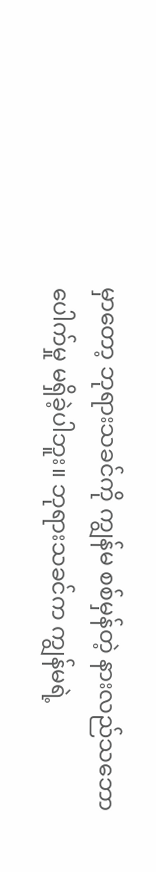မှာတော့ ဘုရားသခင်ကို ကျွန်မ စစ်မှန်တဲ့ နားလည်သဘောပေါက်မှု မရှိခဲ့ပါဘူး။ ဘုရားသခင်က ကျွန်မရဲ့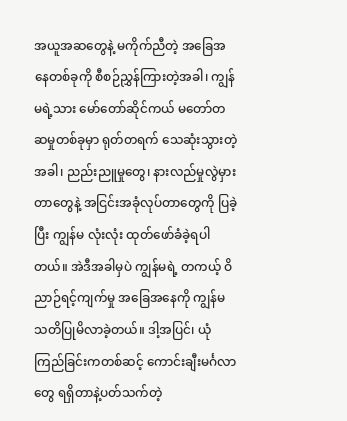အယူအဆတွေနဲ့ မကိုက်ညီတဲ့ အခြေအနေတစ်ခုကို စီစဉ်ညွှန်ကြားတဲ့အခါ၊ ကျွန်မရဲ့သား မော်တော်ဆိုင်ကယ် မတော်တဆမှုတစ်ခုမှာ ရုတ်တရက် သေဆုံးသွားတဲ့အခါ၊ ညည်းညူမှုတွေ၊ နားလည်မှုလွဲမှားတာတွေနဲ့ အငြင်းအခုံလုပ်တာတွေကို ပြခဲ့ပြီး ကျွန်မ လုံးလုံး ထုတ်ဖော်ခံခဲ့ရပါတယ်။ အဲဒီအခါမှပဲ ကျွန်မရဲ့ တကယ့် ဝိညာဉ်ရင့်ကျက်မှု အခြေအနေကို ကျွန်မ သတိပြုမိလာခဲ့တယ်။ ဒါ့အပြင်၊ ယုံကြည်ခြင်းကတစ်ဆင့် ကောင်းချီးမင်္ဂလာတွေ ရရှိတာနဲ့ပတ်သက်တဲ့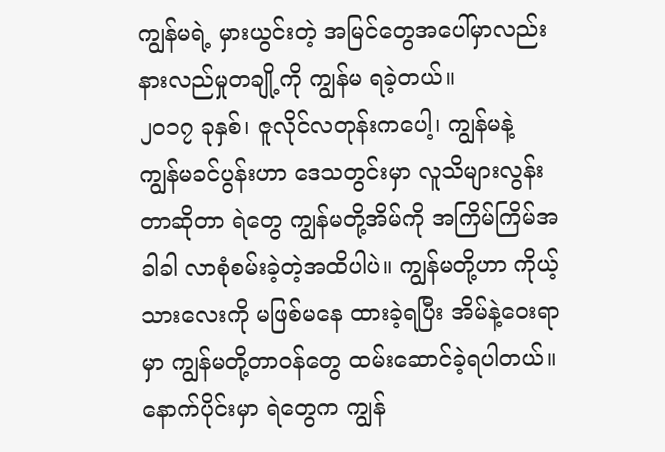ကျွန်မရဲ့ မှားယွင်းတဲ့ အမြင်တွေအပေါ်မှာလည်း နားလည်မှုတချို့ကို ကျွန်မ ရခဲ့တယ်။
၂၀၁၇ ခုနှစ်၊ ဇူလိုင်လတုန်းကပေါ့၊ ကျွန်မနဲ့ ကျွန်မခင်ပွန်းဟာ ဒေသတွင်းမှာ လူသိများလွန်းတာဆိုတာ ရဲတွေ ကျွန်မတို့အိမ်ကို အကြိမ်ကြိမ်အခါခါ လာစုံစမ်းခဲ့တဲ့အထိပါပဲ။ ကျွန်မတို့ဟာ ကိုယ့်သားလေးကို မဖြစ်မနေ ထားခဲ့ရပြီး အိမ်နဲ့ဝေးရာမှာ ကျွန်မတို့တာဝန်တွေ ထမ်းဆောင်ခဲ့ရပါတယ်။ နောက်ပိုင်းမှာ ရဲတွေက ကျွန်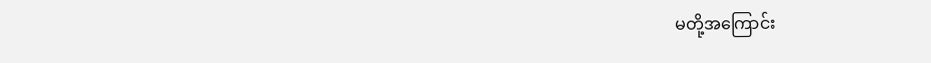မတို့အကြောင်း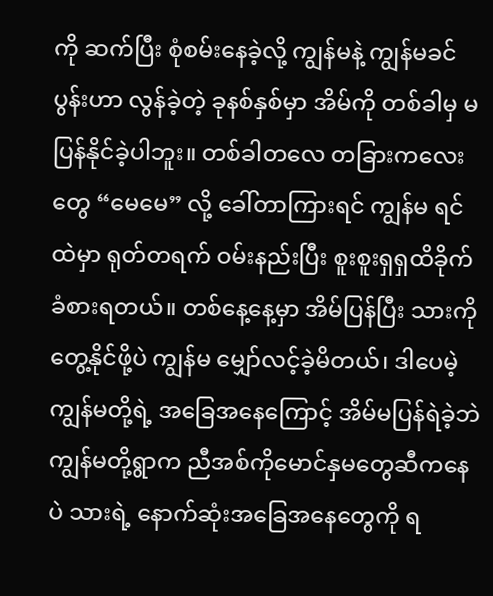ကို ဆက်ပြီး စုံစမ်းနေခဲ့လို့ ကျွန်မနဲ့ ကျွန်မခင်ပွန်းဟာ လွန်ခဲ့တဲ့ ခုနစ်နှစ်မှာ အိမ်ကို တစ်ခါမှ မပြန်နိုင်ခဲ့ပါဘူး။ တစ်ခါတလေ တခြားကလေးတွေ “မေမေ” လို့ ခေါ်တာကြားရင် ကျွန်မ ရင်ထဲမှာ ရုတ်တရက် ဝမ်းနည်းပြီး စူးစူးရှရှထိခိုက်ခံစားရတယ်။ တစ်နေ့နေ့မှာ အိမ်ပြန်ပြီး သားကို တွေ့နိုင်ဖို့ပဲ ကျွန်မ မျှော်လင့်ခဲ့မိတယ်၊ ဒါပေမဲ့ ကျွန်မတို့ရဲ့ အခြေအနေကြောင့် အိမ်မပြန်ရဲခဲ့ဘဲ ကျွန်မတို့ရွာက ညီအစ်ကိုမောင်နှမတွေဆီကနေပဲ သားရဲ့ နောက်ဆုံးအခြေအနေတွေကို ရ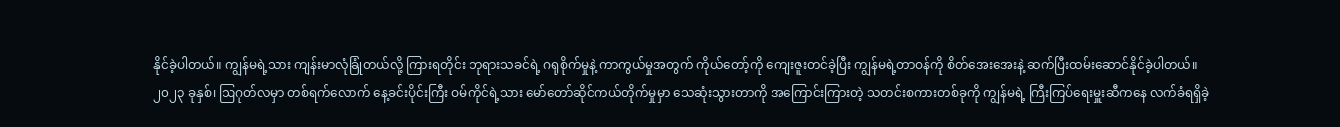နိုင်ခဲ့ပါတယ်။ ကျွန်မရဲ့သား ကျန်းမာလုံခြုံတယ်လို့ ကြားရတိုင်း ဘုရားသခင်ရဲ့ ဂရုစိုက်မှုနဲ့ ကာကွယ်မှုအတွက် ကိုယ်တော့်ကို ကျေးဇူးတင်ခဲ့ပြီး ကျွန်မရဲ့တာဝန်ကို စိတ်အေးအေးနဲ့ ဆက်ပြီးထမ်းဆောင်နိုင်ခဲ့ပါတယ်။
၂၀၂၃ ခုနှစ်၊ ဩဂုတ်လမှာ တစ်ရက်လောက် နေ့ခင်းပိုင်းကြီး ဝမ်ကိုင်ရဲ့သား မော်တော်ဆိုင်ကယ်တိုက်မှုမှာ သေဆုံးသွားတာကို အကြောင်းကြားတဲ့ သတင်းစကားတစ်ခုကို ကျွန်မရဲ့ ကြီးကြပ်ရေးမှူးဆီကနေ လက်ခံရရှိခဲ့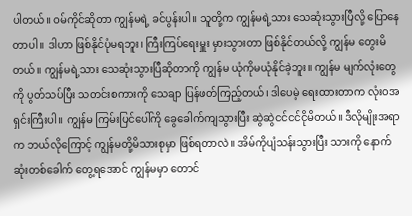ပါတယ်။ ဝမ်ကိုင်ဆိုတာ ကျွန်မရဲ့ ခင်ပွန်းပါ။ သူတို့က ကျွန်မရဲ့သား သေဆုံးသွားပြီလို့ ပြောနေတာပါ။ ဒါဟာ ဖြစ်နိုင်ပုံမရဘူး၊ ကြီးကြပ်ရေးမှူး မှားသွားတာ ဖြစ်နိုင်တယ်လို့ ကျွန်မ တွေးမိတယ်။ ကျွန်မရဲ့သား သေဆုံးသွားပြီဆိုတာကို ကျွန်မ ယုံကိုမယုံနိုင်ခဲ့ဘူး။ ကျွန်မ မျက်လုံးတွေကို ပွတ်သပ်ပြီး သတင်းစကားကို သေချာ ပြန်ဖတ်ကြည့်တယ်၊ ဒါပေမဲ့ ရေးထားတာက လုံးဝအရှင်းကြီးပါ။ ကျွန်မ ကြမ်းပြင်ပေါ်ကို ခွေခေါက်ကျသွားပြီး ဆွဲဆွဲငင်ငင်ငိုမိတယ်။ ဒီလိုမျိုးအရာက ဘယ်လိုကြောင့် ကျွန်မတို့မိသားစုမှာ ဖြစ်ရတာလဲ။ အိမ်ကိုပျံသန်းသွားပြီး သားကို နောက်ဆုံးတစ်ခေါက် တွေ့ရအောင် ကျွန်မမှာ တောင်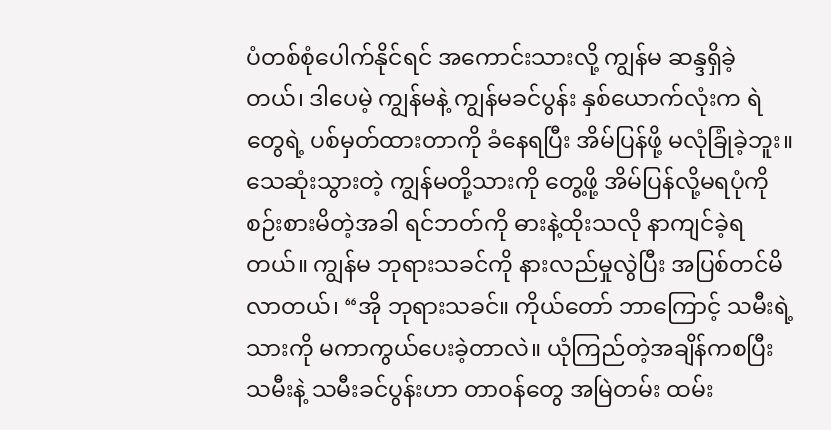ပံတစ်စုံပေါက်နိုင်ရင် အကောင်းသားလို့ ကျွန်မ ဆန္ဒရှိခဲ့တယ်၊ ဒါပေမဲ့ ကျွန်မနဲ့ ကျွန်မခင်ပွန်း နှစ်ယောက်လုံးက ရဲတွေရဲ့ ပစ်မှတ်ထားတာကို ခံနေရပြီး အိမ်ပြန်ဖို့ မလုံခြုံခဲ့ဘူး။ သေဆုံးသွားတဲ့ ကျွန်မတို့သားကို တွေ့ဖို့ အိမ်ပြန်လို့မရပုံကို စဉ်းစားမိတဲ့အခါ ရင်ဘတ်ကို ဓားနဲ့ထိုးသလို နာကျင်ခဲ့ရတယ်။ ကျွန်မ ဘုရားသခင်ကို နားလည်မှုလွဲပြီး အပြစ်တင်မိလာတယ်၊ “အို ဘုရားသခင်။ ကိုယ်တော် ဘာကြောင့် သမီးရဲ့သားကို မကာကွယ်ပေးခဲ့တာလဲ။ ယုံကြည်တဲ့အချိန်ကစပြီး သမီးနဲ့ သမီးခင်ပွန်းဟာ တာဝန်တွေ အမြဲတမ်း ထမ်း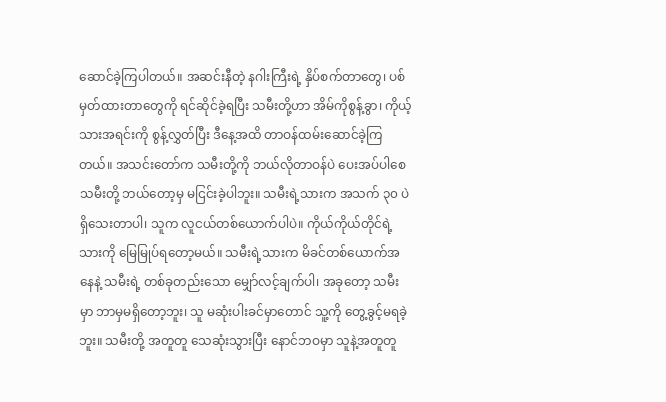ဆောင်ခဲ့ကြပါတယ်။ အဆင်းနီတဲ့ နဂါးကြီးရဲ့ နှိပ်စက်တာတွေ၊ ပစ်မှတ်ထားတာတွေကို ရင်ဆိုင်ခဲ့ရပြီး သမီးတို့ဟာ အိမ်ကိုစွန့်ခွာ၊ ကိုယ့်သားအရင်းကို စွန့်လွှတ်ပြီး ဒီနေ့အထိ တာဝန်ထမ်းဆောင်ခဲ့ကြတယ်။ အသင်းတော်က သမီးတို့ကို ဘယ်လိုတာဝန်ပဲ ပေးအပ်ပါစေ သမီးတို့ ဘယ်တော့မှ မငြင်းခဲ့ပါဘူး။ သမီးရဲ့သားက အသက် ၃၀ ပဲ ရှိသေးတာပါ၊ သူက လူငယ်တစ်ယောက်ပါပဲ။ ကိုယ်ကိုယ်တိုင်ရဲ့သားကို မြေမြုပ်ရတော့မယ်။ သမီးရဲ့သားက မိခင်တစ်ယောက်အနေနဲ့ သမီးရဲ့ တစ်ခုတည်းသော မျှော်လင့်ချက်ပါ၊ အခုတော့ သမီးမှာ ဘာမှမရှိတော့ဘူး၊ သူ မဆုံးပါးခင်မှာတောင် သူ့ကို တွေ့ခွင့်မရခဲ့ဘူး။ သမီးတို့ အတူတူ သေဆုံးသွားပြီး နောင်ဘဝမှာ သူနဲ့အတူတူ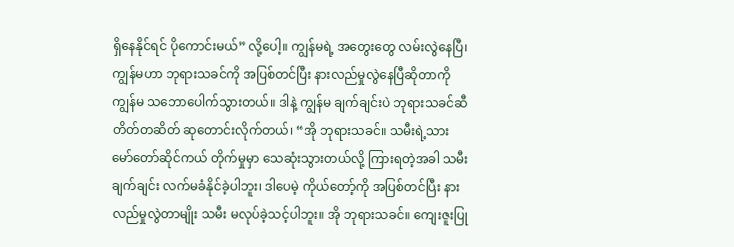ရှိနေနိုင်ရင် ပိုကောင်းမယ်” လို့ပေါ့။ ကျွန်မရဲ့ အတွေးတွေ လမ်းလွဲနေပြီ၊ ကျွန်မဟာ ဘုရားသခင်ကို အပြစ်တင်ပြီး နားလည်မှုလွဲနေပြီဆိုတာကို ကျွန်မ သဘောပေါက်သွားတယ်။ ဒါနဲ့ ကျွန်မ ချက်ချင်းပဲ ဘုရားသခင်ဆီ တိတ်တဆိတ် ဆုတောင်းလိုက်တယ်၊ “အို ဘုရားသခင်။ သမီးရဲ့သား မော်တော်ဆိုင်ကယ် တိုက်မှုမှာ သေဆုံးသွားတယ်လို့ ကြားရတဲ့အခါ သမီး ချက်ချင်း လက်မခံနိုင်ခဲ့ပါဘူး၊ ဒါပေမဲ့ ကိုယ်တော့်ကို အပြစ်တင်ပြီး နားလည်မှုလွဲတာမျိုး သမီး မလုပ်ခဲ့သင့်ပါဘူး။ အို ဘုရားသခင်။ ကျေးဇူးပြု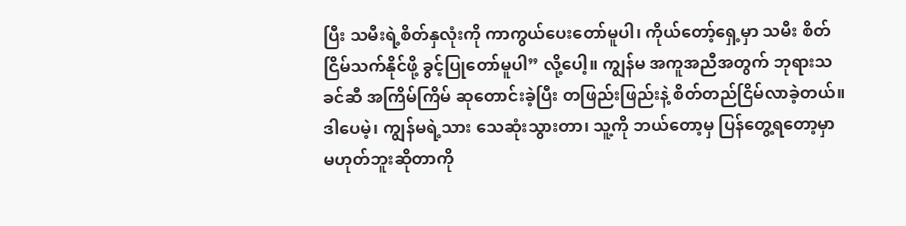ပြီး သမီးရဲ့စိတ်နှလုံးကို ကာကွယ်ပေးတော်မူပါ၊ ကိုယ်တော့်ရှေ့မှာ သမီး စိတ်ငြိမ်သက်နိုင်ဖို့ ခွင့်ပြုတော်မူပါ” လို့ပေါ့။ ကျွန်မ အကူအညီအတွက် ဘုရားသခင်ဆီ အကြိမ်ကြိမ် ဆုတောင်းခဲ့ပြီး တဖြည်းဖြည်းနဲ့ စိတ်တည်ငြိမ်လာခဲ့တယ်။ ဒါပေမဲ့၊ ကျွန်မရဲ့သား သေဆုံးသွားတာ၊ သူ့ကို ဘယ်တော့မှ ပြန်တွေ့ရတော့မှာ မဟုတ်ဘူးဆိုတာကို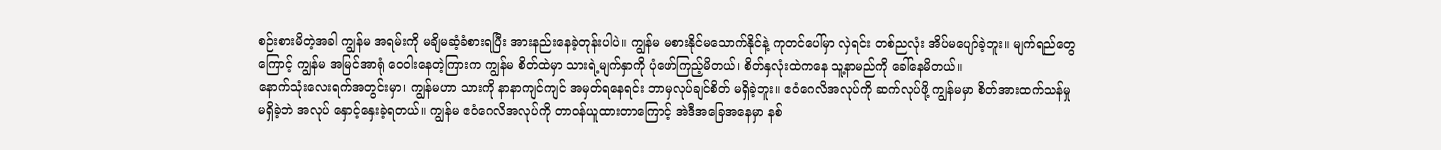စဉ်းစားမိတဲ့အခါ ကျွန်မ အရမ်းကို မချိမဆံ့ခံစားရပြီး အားနည်းနေခဲ့တုန်းပါပဲ။ ကျွန်မ မစားနိုင်မသောက်နိုင်နဲ့ ကုတင်ပေါ်မှာ လှဲရင်း တစ်ညလုံး အိပ်မပျော်ခဲ့ဘူး။ မျက်ရည်တွေကြောင့် ကျွန်မ အမြင်အာရုံ ဝေဝါးနေတဲ့ကြားက ကျွန်မ စိတ်ထဲမှာ သားရဲ့မျက်နှာကို ပုံဖော်ကြည့်မိတယ်၊ စိတ်နှလုံးထဲကနေ သူ့နာမည်ကို ခေါ်နေမိတယ်။
နောက်သုံးလေးရက်အတွင်းမှာ၊ ကျွန်မဟာ သားကို နာနာကျင်ကျင် အမှတ်ရနေရင်း ဘာမှလုပ်ချင်စိတ် မရှိခဲ့ဘူး။ ဧဝံဂေလိအလုပ်ကို ဆက်လုပ်ဖို့ ကျွန်မမှာ စိတ်အားထက်သန်မှု မရှိခဲ့ဘဲ အလုပ် နှောင့်နှေးခဲ့ရတယ်။ ကျွန်မ ဧဝံဂေလိအလုပ်ကို တာဝန်ယူထားတာကြောင့် အဲဒီအခြေအနေမှာ နစ်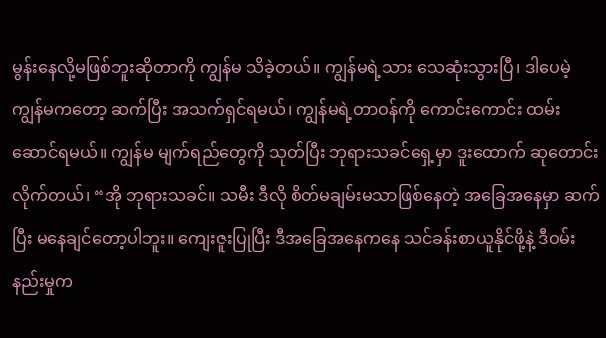မွန်းနေလို့မဖြစ်ဘူးဆိုတာကို ကျွန်မ သိခဲ့တယ်။ ကျွန်မရဲ့သား သေဆုံးသွားပြီ၊ ဒါပေမဲ့ ကျွန်မကတော့ ဆက်ပြီး အသက်ရှင်ရမယ်၊ ကျွန်မရဲ့တာဝန်ကို ကောင်းကောင်း ထမ်းဆောင်ရမယ်။ ကျွန်မ မျက်ရည်တွေကို သုတ်ပြီး ဘုရားသခင်ရှေ့မှာ ဒူးထောက် ဆုတောင်းလိုက်တယ်၊ “အို ဘုရားသခင်။ သမီး ဒီလို စိတ်မချမ်းမသာဖြစ်နေတဲ့ အခြေအနေမှာ ဆက်ပြီး မနေချင်တော့ပါဘူး။ ကျေးဇူးပြုပြီး ဒီအခြေအနေကနေ သင်ခန်းစာယူနိုင်ဖို့နဲ့ ဒီဝမ်းနည်းမှုက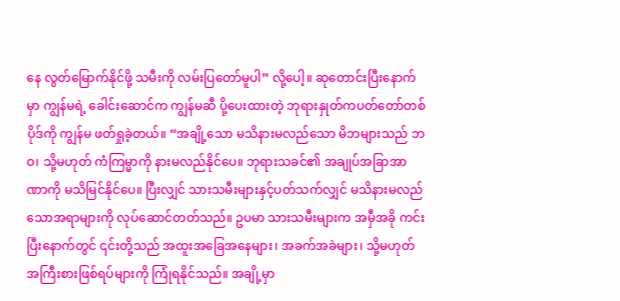နေ လွတ်မြောက်နိုင်ဖို့ သမီးကို လမ်းပြတော်မူပါ” လို့ပေါ့။ ဆုတောင်းပြီးနောက်မှာ ကျွန်မရဲ့ ခေါင်းဆောင်က ကျွန်မဆီ ပို့ပေးထားတဲ့ ဘုရားနှုတ်ကပတ်တော်တစ်ပိုဒ်ကို ကျွန်မ ဖတ်ရှုခဲ့တယ်။ “အချို့သော မသိနားမလည်သော မိဘများသည် ဘဝ၊ သို့မဟုတ် ကံကြမ္မာကို နားမလည်နိုင်ပေ။ ဘုရားသခင်၏ အချုပ်အခြာအာဏာကို မသိမြင်နိုင်ပေ။ ပြီးလျှင် သားသမီးများနှင့်ပတ်သက်လျှင် မသိနားမလည်သောအရာများကို လုပ်ဆောင်တတ်သည်။ ဥပမာ သားသမီးများက အမှီအခို ကင်းပြီးနောက်တွင် ၎င်းတို့သည် အထူးအခြေအနေများ၊ အခက်အခဲများ၊ သို့မဟုတ် အကြီးစားဖြစ်ရပ်များကို ကြုံရနိုင်သည်။ အချို့မှာ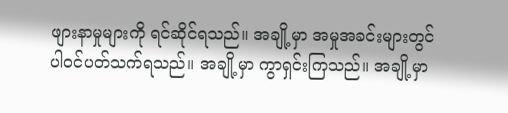ဖျားနာမှုများကို ရင်ဆိုင်ရသည်။ အချို့မှာ အမှုအခင်းများတွင် ပါဝင်ပတ်သက်ရသည်။ အချို့မှာ ကွာရှင်းကြသည်။ အချို့မှာ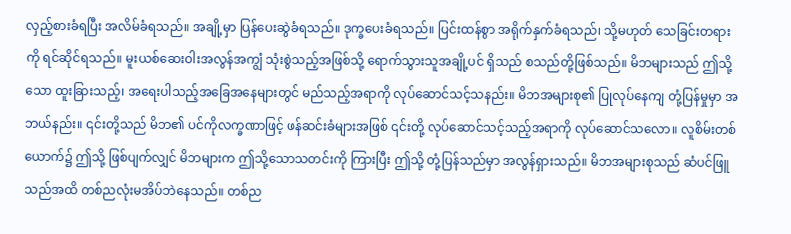လှည့်စားခံရပြီး အလိမ်ခံရသည်။ အချို့မှာ ပြန်ပေးဆွဲခံရသည်။ ဒုက္ခပေးခံရသည်။ ပြင်းထန်စွာ အရိုက်နှက်ခံရသည်၊ သို့မဟုတ် သေခြင်းတရားကို ရင်ဆိုင်ရသည်။ မူးယစ်ဆေးဝါးအလွန်အကျွံ သုံးစွဲသည့်အဖြစ်သို့ ရောက်သွားသူအချို့ပင် ရှိသည် စသည်တို့ဖြစ်သည်။ မိဘများသည် ဤသို့သော ထူးခြားသည့်၊ အရေးပါသည့်အခြေအနေများတွင် မည်သည့်အရာကို လုပ်ဆောင်သင့်သနည်း။ မိဘအများစု၏ ပြုလုပ်နေကျ တုံ့ပြန်မှုမှာ အဘယ်နည်း။ ၎င်းတို့သည် မိဘ၏ ပင်ကိုလက္ခဏာဖြင့် ဖန်ဆင်းခံများအဖြစ် ၎င်းတို့ လုပ်ဆောင်သင့်သည့်အရာကို လုပ်ဆောင်သလော။ လူစိမ်းတစ်ယောက်၌ ဤသို့ ဖြစ်ပျက်လျှင် မိဘများက ဤသို့သောသတင်းကို ကြားပြီး ဤသို့ တုံ့ပြန်သည်မှာ အလွန်ရှားသည်။ မိဘအများစုသည် ဆံပင်ဖြူသည်အထိ တစ်ညလုံးမအိပ်ဘဲနေသည်။ တစ်ည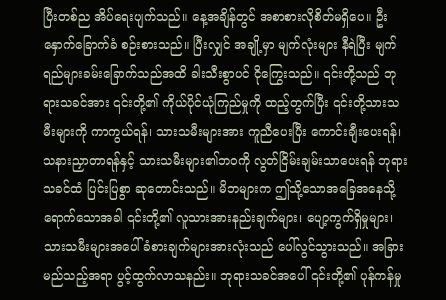ပြီးတစ်ည အိပ်ရေးပျက်သည်။ နေ့အချိန်တွင် အစာစားလိုစိတ်မရှိပေ။ ဦးနှောက်ခြောက်ခံ စဉ်းစားသည်။ ပြီးလျှင် အချို့မှာ မျက်လုံးများ နီရဲပြီး မျက်ရည်များခမ်းခြောက်သည်အထိ ခါးသီးစွာပင် ငိုကြွေးသည်။ ၎င်းတို့သည် ဘုရားသခင်အား ၎င်းတို့၏ ကိုယ်ပိုင်ယုံကြည်မှုကို ထည့်တွက်ပြီး ၎င်းတို့သားသမီးများကို ကာကွယ်ရန်၊ သားသမီးများအား ကူညီပေးပြီး ကောင်းချီးပေးရန်၊ သနားညှာတာရန်နှင့် သားသမီးများ၏ဘဝကို လွတ်ငြိမ်းချမ်းသာပေးရန် ဘုရားသခင်ထံ ပြင်းပြစွာ ဆုတောင်းသည်။ မိဘများက ဤသို့သောအခြေအနေသို့ ရောက်သောအခါ ၎င်းတို့၏ လူသားအားနည်းချက်များ၊ ပျော့ကွက်ရှိမှုများ၊ သားသမီးများအပေါ် ခံစားချက်များအားလုံးသည် ပေါ်လွင်သွားသည်။ အခြားမည်သည့်အရာ ပွင့်ထွက်လာသနည်း။ ဘုရားသခင်အပေါ် ၎င်းတို့၏ ပုန်ကန်မှု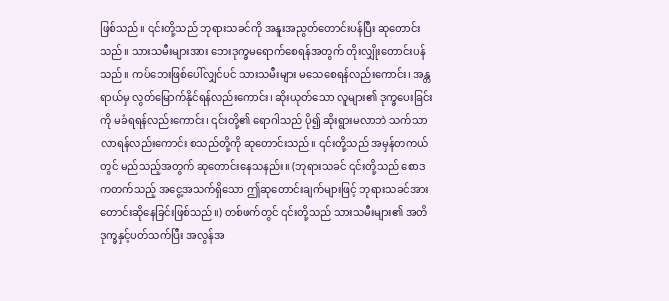ဖြစ်သည်။ ၎င်းတို့သည် ဘုရားသခင်ကို အနူးအညွတ်တောင်းပန်ပြီး ဆုတောင်းသည်။ သားသမီးများအား ဘေးဒုက္ခမရောက်စေရန်အတွက် တိုးလျှိုးတောင်းပန်သည်။ ကပ်ဘေးဖြစ်ပေါ်လျှင်ပင် သားသမီးများ မသေစေရန်လည်းကောင်း၊ အန္တရာယ်မှ လွတ်မြောက်နိုင်ရန်လည်းကောင်း၊ ဆိုးယုတ်သော လူများ၏ ဒုက္ခပေးခြင်းကို မခံရရန်လည်းကောင်း၊ ၎င်းတို့၏ ရောဂါသည် ပို၍ ဆိုးရွားမလာဘဲ သက်သာလာရန်လည်းကောင်း စသည်တို့ကို ဆုတောင်းသည်။ ၎င်းတို့သည် အမှန်တကယ်တွင် မည်သည့်အတွက် ဆုတောင်းနေသနည်း။ (ဘုရားသခင် ၎င်းတို့သည် စောဒကတက်သည့် အငွေ့အသက်ရှိသော ဤဆုတောင်းချက်များဖြင့် ဘုရားသခင်အား တောင်းဆိုနေခြင်းဖြစ်သည်။) တစ်ဖက်တွင် ၎င်းတို့သည် သားသမီးများ၏ အတိဒုက္ခနှင့်ပတ်သက်ပြီး အလွန်အ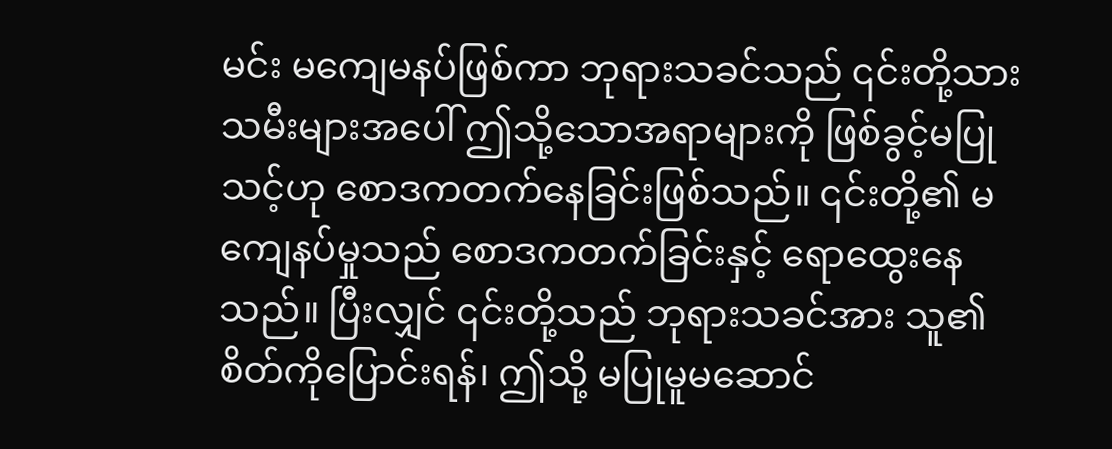မင်း မကျေမနပ်ဖြစ်ကာ ဘုရားသခင်သည် ၎င်းတို့သားသမီးများအပေါ် ဤသို့သောအရာများကို ဖြစ်ခွင့်မပြုသင့်ဟု စောဒကတက်နေခြင်းဖြစ်သည်။ ၎င်းတို့၏ မကျေနပ်မှုသည် စောဒကတက်ခြင်းနှင့် ရောထွေးနေသည်။ ပြီးလျှင် ၎င်းတို့သည် ဘုရားသခင်အား သူ၏ စိတ်ကိုပြောင်းရန်၊ ဤသို့ မပြုမူမဆောင်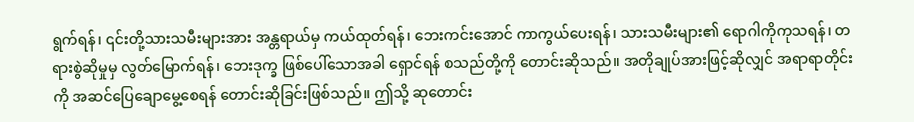ရွက်ရန်၊ ၎င်းတို့သားသမီးများအား အန္တရာယ်မှ ကယ်ထုတ်ရန်၊ ဘေးကင်းအောင် ကာကွယ်ပေးရန်၊ သားသမီးများ၏ ရောဂါကိုကုသရန်၊ တရားစွဲဆိုမှုမှ လွတ်မြောက်ရန်၊ ဘေးဒုက္ခ ဖြစ်ပေါ်သောအခါ ရှောင်ရန် စသည်တို့ကို တောင်းဆိုသည်။ အတိုချုပ်အားဖြင့်ဆိုလျှင် အရာရာတိုင်းကို အဆင်ပြေချောမွေ့စေရန် တောင်းဆိုခြင်းဖြစ်သည်။ ဤသို့ ဆုတောင်း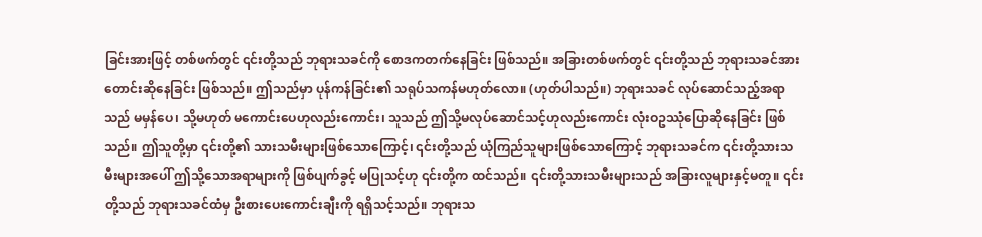ခြင်းအားဖြင့် တစ်ဖက်တွင် ၎င်းတို့သည် ဘုရားသခင်ကို စောဒကတက်နေခြင်း ဖြစ်သည်။ အခြားတစ်ဖက်တွင် ၎င်းတို့သည် ဘုရားသခင်အား တောင်းဆိုနေခြင်း ဖြစ်သည်။ ဤသည်မှာ ပုန်ကန်ခြင်း၏ သရုပ်သကန်မဟုတ်လော။ (ဟုတ်ပါသည်။) ဘုရားသခင် လုပ်ဆောင်သည့်အရာသည် မမှန်ပေ၊ သို့မဟုတ် မကောင်းပေဟုလည်းကောင်း၊ သူသည် ဤသို့မလုပ်ဆောင်သင့်ဟုလည်းကောင်း လုံးဝဥဿုံပြောဆိုနေခြင်း ဖြစ်သည်။ ဤသူတို့မှာ ၎င်းတို့၏ သားသမီးများဖြစ်သောကြောင့်၊ ၎င်းတို့သည် ယုံကြည်သူများဖြစ်သောကြောင့် ဘုရားသခင်က ၎င်းတို့သားသမီးများအပေါ် ဤသို့သောအရာများကို ဖြစ်ပျက်ခွင့် မပြုသင့်ဟု ၎င်းတို့က ထင်သည်။ ၎င်းတို့သားသမီးများသည် အခြားလူများနှင့်မတူ။ ၎င်းတို့သည် ဘုရားသခင်ထံမှ ဦးစားပေးကောင်းချီးကို ရရှိသင့်သည်။ ဘုရားသ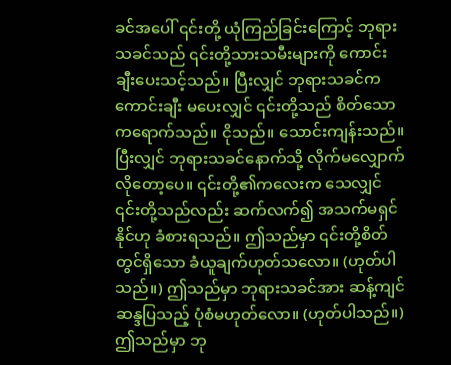ခင်အပေါ် ၎င်းတို့ ယုံကြည်ခြင်းကြောင့် ဘုရားသခင်သည် ၎င်းတို့သားသမီးများကို ကောင်းချီးပေးသင့်သည်။ ပြီးလျှင် ဘုရားသခင်က ကောင်းချီး မပေးလျှင် ၎င်းတို့သည် စိတ်သောကရောက်သည်။ ငိုသည်။ သောင်းကျန်းသည်။ ပြီးလျှင် ဘုရားသခင်နောက်သို့ လိုက်မလျှောက်လိုတော့ပေ။ ၎င်းတို့၏ကလေးက သေလျှင် ၎င်းတို့သည်လည်း ဆက်လက်၍ အသက်မရှင်နိုင်ဟု ခံစားရသည်။ ဤသည်မှာ ၎င်းတို့စိတ်တွင်ရှိသော ခံယူချက်ဟုတ်သလော။ (ဟုတ်ပါသည်။) ဤသည်မှာ ဘုရားသခင်အား ဆန့်ကျင်ဆန္ဒပြသည့် ပုံစံမဟုတ်လော။ (ဟုတ်ပါသည်။) ဤသည်မှာ ဘု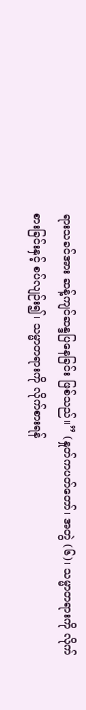ရားသခင်အား ဆန့်ကျင်ဆန္ဒပြနေခြင်း ဖြစ်သည်။” (နှုတ်ကပတ်တော်၊ အတွဲ (၆)၊ သမ္မာတရားကို လိုက်စားခြင်းနှင့် စပ်လျဉ်း၍၊ သမ္မာတရားကို လိုက်စားရန်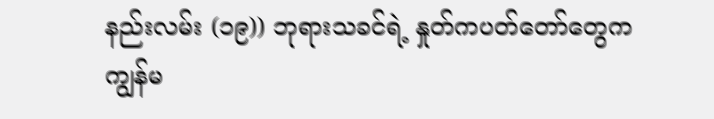နည်းလမ်း (၁၉)) ဘုရားသခင်ရဲ့ နှုတ်ကပတ်တော်တွေက ကျွန်မ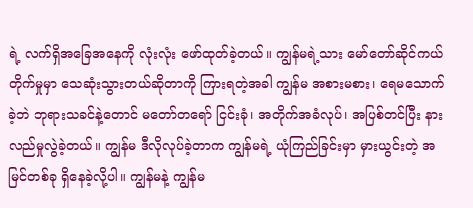ရဲ့ လက်ရှိအခြေအနေကို လုံးလုံး ဖော်ထုတ်ခဲ့တယ်။ ကျွန်မရဲ့သား မော်တော်ဆိုင်ကယ် တိုက်မှုမှာ သေဆုံးသွားတယ်ဆိုတာကို ကြားရတဲ့အခါ ကျွန်မ အစားမစား၊ ရေမသောက်ခဲ့ဘဲ ဘုရားသခင်နဲ့တောင် မတော်တရော် ငြင်းခုံ၊ အတိုက်အခံလုပ်၊ အပြစ်တင်ပြီး နားလည်မှုလွဲခဲ့တယ်။ ကျွန်မ ဒီလိုလုပ်ခဲ့တာက ကျွန်မရဲ့ ယုံကြည်ခြင်းမှာ မှားယွင်းတဲ့ အမြင်တစ်ခု ရှိနေခဲ့လို့ပါ။ ကျွန်မနဲ့ ကျွန်မ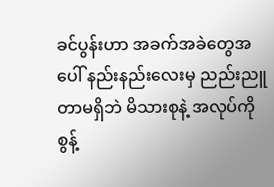ခင်ပွန်းဟာ အခက်အခဲတွေအပေါ် နည်းနည်းလေးမှ ညည်းညူတာမရှိဘဲ မိသားစုနဲ့ အလုပ်ကို စွန့်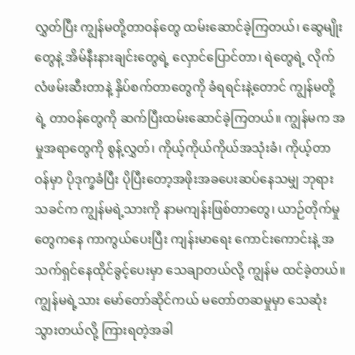လွှတ်ပြီး ကျွန်မတို့တာဝန်တွေ ထမ်းဆောင်ခဲ့ကြတယ်၊ ဆွေမျိုးတွေနဲ့ အိမ်နီးနားချင်းတွေရဲ့ လှောင်ပြောင်တာ၊ ရဲတွေရဲ့ လိုက်လံဖမ်းဆီးတာနဲ့ နှိပ်စက်တာတွေကို ခံရရင်းနဲ့တောင် ကျွန်မတို့ရဲ့ တာဝန်တွေကို ဆက်ပြီးထမ်းဆောင်ခဲ့ကြတယ်။ ကျွန်မက အမှုအရာတွေကို စွန့်လွှတ်၊ ကိုယ့်ကိုယ်ကိုယ်အသုံးခံ၊ ကိုယ့်တာဝန်မှာ ပိုဒုက္ခခံပြီး ပိုပြီးတော့အဖိုးအခပေးဆပ်နေသမျှ ဘုရားသခင်က ကျွန်မရဲ့သားကို နာမကျန်းဖြစ်တာတွေ၊ ယာဉ်တိုက်မှုတွေကနေ ကာကွယ်ပေးပြီး ကျန်းမာရေး ကောင်းကောင်းနဲ့ အသက်ရှင်နေထိုင်ခွင့်ပေးမှာ သေချာတယ်လို့ ကျွန်မ ထင်ခဲ့တယ်။ ကျွန်မရဲ့သား မော်တော်ဆိုင်ကယ် မတော်တဆမှုမှာ သေဆုံးသွားတယ်လို့ ကြားရတဲ့အခါ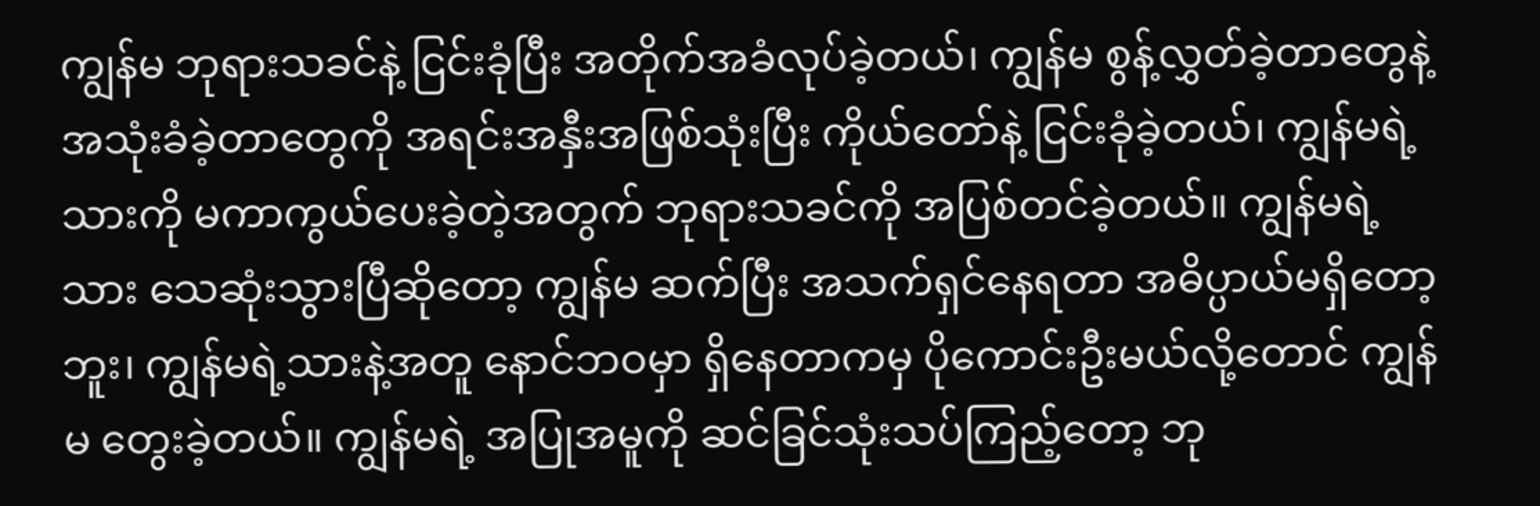ကျွန်မ ဘုရားသခင်နဲ့ ငြင်းခုံပြီး အတိုက်အခံလုပ်ခဲ့တယ်၊ ကျွန်မ စွန့်လွှတ်ခဲ့တာတွေနဲ့ အသုံးခံခဲ့တာတွေကို အရင်းအနှီးအဖြစ်သုံးပြီး ကိုယ်တော်နဲ့ ငြင်းခုံခဲ့တယ်၊ ကျွန်မရဲ့သားကို မကာကွယ်ပေးခဲ့တဲ့အတွက် ဘုရားသခင်ကို အပြစ်တင်ခဲ့တယ်။ ကျွန်မရဲ့သား သေဆုံးသွားပြီဆိုတော့ ကျွန်မ ဆက်ပြီး အသက်ရှင်နေရတာ အဓိပ္ပာယ်မရှိတော့ဘူး၊ ကျွန်မရဲ့သားနဲ့အတူ နောင်ဘဝမှာ ရှိနေတာကမှ ပိုကောင်းဦးမယ်လို့တောင် ကျွန်မ တွေးခဲ့တယ်။ ကျွန်မရဲ့ အပြုအမူကို ဆင်ခြင်သုံးသပ်ကြည့်တော့ ဘု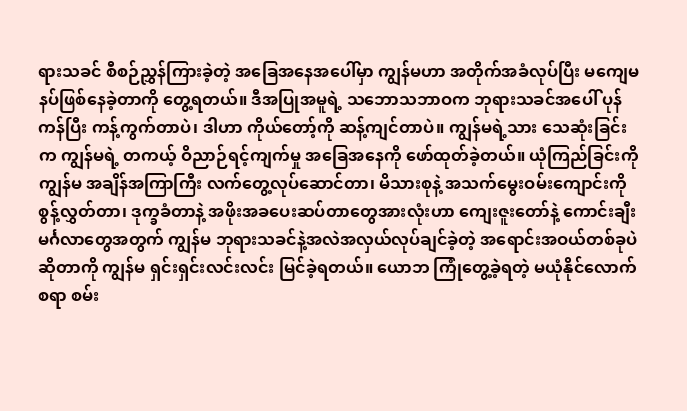ရားသခင် စီစဉ်ညွှန်ကြားခဲ့တဲ့ အခြေအနေအပေါ်မှာ ကျွန်မဟာ အတိုက်အခံလုပ်ပြီး မကျေမနပ်ဖြစ်နေခဲ့တာကို တွေ့ရတယ်။ ဒီအပြုအမူရဲ့ သဘောသဘာဝက ဘုရားသခင်အပေါ် ပုန်ကန်ပြီး ကန့်ကွက်တာပဲ၊ ဒါဟာ ကိုယ်တော့်ကို ဆန့်ကျင်တာပဲ။ ကျွန်မရဲ့သား သေဆုံးခြင်းက ကျွန်မရဲ့ တကယ့် ဝိညာဉ်ရင့်ကျက်မှု အခြေအနေကို ဖော်ထုတ်ခဲ့တယ်။ ယုံကြည်ခြင်းကို ကျွန်မ အချိန်အကြာကြီး လက်တွေ့လုပ်ဆောင်တာ၊ မိသားစုနဲ့ အသက်မွေးဝမ်းကျောင်းကို စွန့်လွှတ်တာ၊ ဒုက္ခခံတာနဲ့ အဖိုးအခပေးဆပ်တာတွေအားလုံးဟာ ကျေးဇူးတော်နဲ့ ကောင်းချီးမင်္ဂလာတွေအတွက် ကျွန်မ ဘုရားသခင်နဲ့အလဲအလှယ်လုပ်ချင်ခဲ့တဲ့ အရောင်းအဝယ်တစ်ခုပဲဆိုတာကို ကျွန်မ ရှင်းရှင်းလင်းလင်း မြင်ခဲ့ရတယ်။ ယောဘ ကြုံတွေ့ခဲ့ရတဲ့ မယုံနိုင်လောက်စရာ စမ်း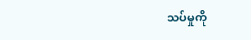သပ်မှုကို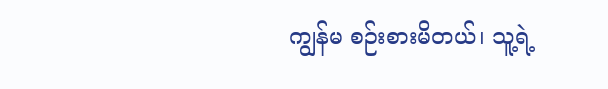ကျွန်မ စဉ်းစားမိတယ်၊ သူ့ရဲ့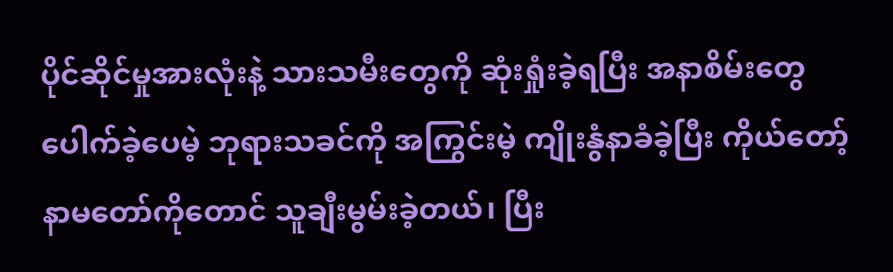ပိုင်ဆိုင်မှုအားလုံးနဲ့ သားသမီးတွေကို ဆုံးရှုံးခဲ့ရပြီး အနာစိမ်းတွေ ပေါက်ခဲ့ပေမဲ့ ဘုရားသခင်ကို အကြွင်းမဲ့ ကျိုးနွံနာခံခဲ့ပြီး ကိုယ်တော့်နာမတော်ကိုတောင် သူချီးမွမ်းခဲ့တယ်၊ ပြီး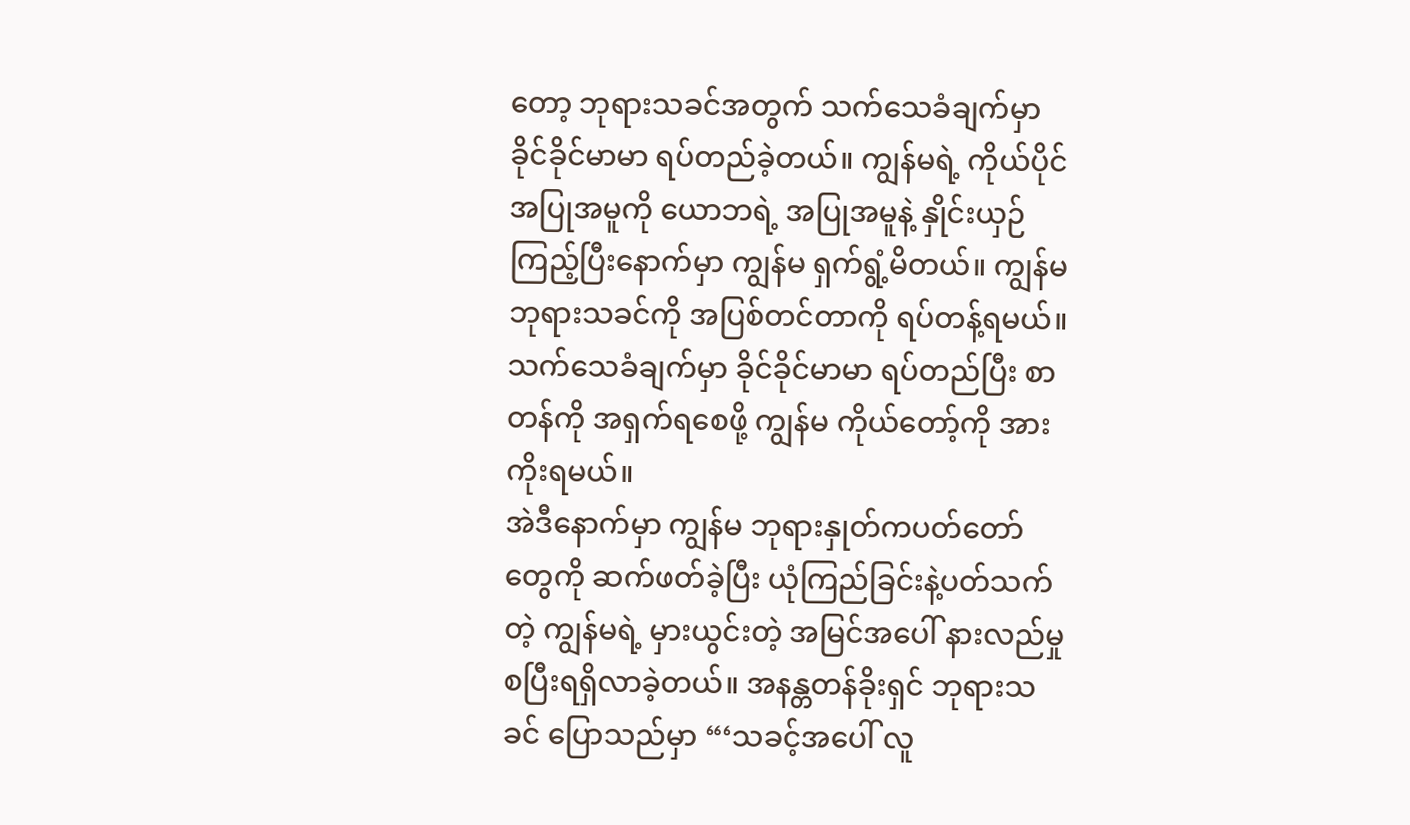တော့ ဘုရားသခင်အတွက် သက်သေခံချက်မှာ ခိုင်ခိုင်မာမာ ရပ်တည်ခဲ့တယ်။ ကျွန်မရဲ့ ကိုယ်ပိုင်အပြုအမူကို ယောဘရဲ့ အပြုအမူနဲ့ နှိုင်းယှဉ်ကြည့်ပြီးနောက်မှာ ကျွန်မ ရှက်ရွံ့မိတယ်။ ကျွန်မ ဘုရားသခင်ကို အပြစ်တင်တာကို ရပ်တန့်ရမယ်။ သက်သေခံချက်မှာ ခိုင်ခိုင်မာမာ ရပ်တည်ပြီး စာတန်ကို အရှက်ရစေဖို့ ကျွန်မ ကိုယ်တော့်ကို အားကိုးရမယ်။
အဲဒီနောက်မှာ ကျွန်မ ဘုရားနှုတ်ကပတ်တော်တွေကို ဆက်ဖတ်ခဲ့ပြီး ယုံကြည်ခြင်းနဲ့ပတ်သက်တဲ့ ကျွန်မရဲ့ မှားယွင်းတဲ့ အမြင်အပေါ် နားလည်မှု စပြီးရရှိလာခဲ့တယ်။ အနန္တတန်ခိုးရှင် ဘုရားသခင် ပြောသည်မှာ “‘သခင့်အပေါ် လူ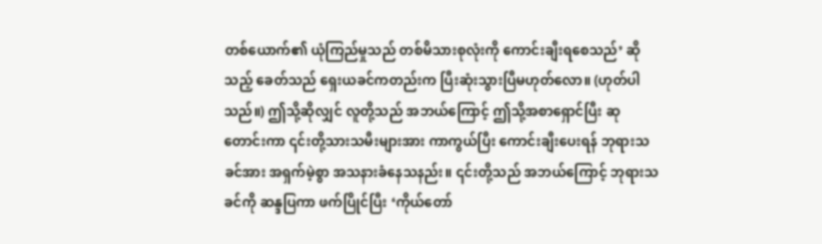တစ်ယောက်၏ ယုံကြည်မှုသည် တစ်မိသားစုလုံးကို ကောင်းချီးရစေသည်’ ဆိုသည့် ခေတ်သည် ရှေးယခင်ကတည်းက ပြီးဆုံးသွားပြီမဟုတ်လော။ (ဟုတ်ပါသည်။) ဤသို့ဆိုလျှင် လူတို့သည် အဘယ်ကြောင့် ဤသို့အစာရှောင်ပြီး ဆုတောင်းကာ ၎င်းတို့သားသမီးများအား ကာကွယ်ပြီး ကောင်းချီးပေးရန် ဘုရားသခင်အား အရှက်မဲ့စွာ အသနားခံနေသနည်း။ ၎င်းတို့သည် အဘယ်ကြောင့် ဘုရားသခင်ကို ဆန္ဒပြကာ ဖက်ပြိုင်ပြီး ‘ကိုယ်တော်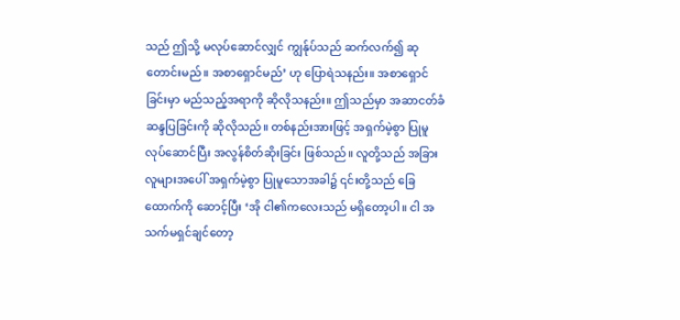သည် ဤသို့ မလုပ်ဆောင်လျှင် ကျွန်ုပ်သည် ဆက်လက်၍ ဆုတောင်းမည်။ အစာရှောင်မည်’ ဟု ပြောရဲသနည်း။ အစာရှောင်ခြင်းမှာ မည်သည့်အရာကို ဆိုလိုသနည်း။ ဤသည်မှာ အဆာငတ်ခံ ဆန္ဒပြခြင်းကို ဆိုလိုသည်။ တစ်နည်းအားဖြင့် အရှက်မဲ့စွာ ပြုမူလုပ်ဆောင်ပြီး အလွန်စိတ်ဆိုးခြင်း ဖြစ်သည်။ လူတို့သည် အခြားလူများအပေါ် အရှက်မဲ့စွာ ပြုမူသောအခါ၌ ၎င်းတို့သည် ခြေထောက်ကို ဆောင့်ပြီး ‘အို ငါ၏ကလေးသည် မရှိတော့ပါ။ ငါ အသက်မရှင်ချင်တော့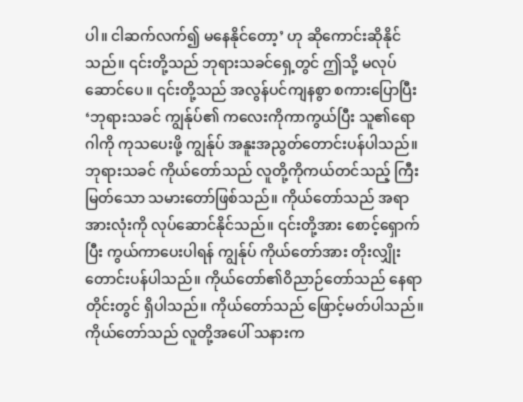ပါ။ ငါဆက်လက်၍ မနေနိုင်တော့’ ဟု ဆိုကောင်းဆိုနိုင်သည်။ ၎င်းတို့သည် ဘုရားသခင်ရှေ့တွင် ဤသို့ မလုပ်ဆောင်ပေ။ ၎င်းတို့သည် အလွန်ပင်ကျနစွာ စကားပြောပြီး ‘ဘုရားသခင် ကျွန်ုပ်၏ ကလေးကိုကာကွယ်ပြီး သူ၏ရောဂါကို ကုသပေးဖို့ ကျွန်ုပ် အနူးအညွတ်တောင်းပန်ပါသည်။ ဘုရားသခင် ကိုယ်တော်သည် လူတို့ကိုကယ်တင်သည့် ကြီးမြတ်သော သမားတော်ဖြစ်သည်။ ကိုယ်တော်သည် အရာအားလုံးကို လုပ်ဆောင်နိုင်သည်။ ၎င်းတို့အား စောင့်ရှောက်ပြီး ကွယ်ကာပေးပါရန် ကျွန်ုပ် ကိုယ်တော်အား တိုးလျှိုးတောင်းပန်ပါသည်။ ကိုယ်တော်၏ဝိညာဉ်တော်သည် နေရာတိုင်းတွင် ရှိပါသည်။ ကိုယ်တော်သည် ဖြောင့်မတ်ပါသည်။ ကိုယ်တော်သည် လူတို့အပေါ် သနားက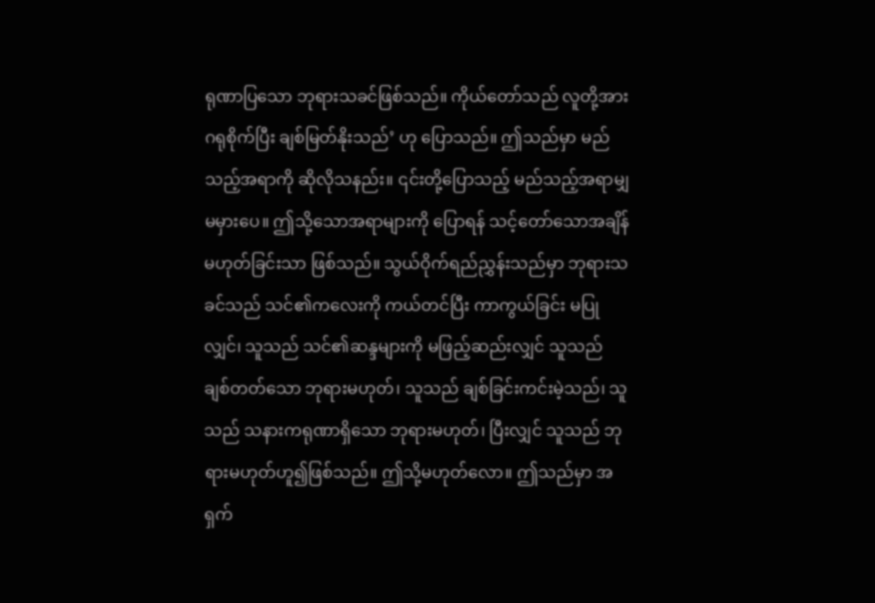ရုဏာပြသော ဘုရားသခင်ဖြစ်သည်။ ကိုယ်တော်သည် လူတို့အား ဂရုစိုက်ပြီး ချစ်မြတ်နိုးသည်’ ဟု ပြောသည်။ ဤသည်မှာ မည်သည့်အရာကို ဆိုလိုသနည်း။ ၎င်းတို့ပြောသည့် မည်သည့်အရာမျှ မမှားပေ။ ဤသို့သောအရာများကို ပြောရန် သင့်တော်သောအချိန် မဟုတ်ခြင်းသာ ဖြစ်သည်။ သွယ်ဝိုက်ရည်ညွှန်းသည်မှာ ဘုရားသခင်သည် သင်၏ကလေးကို ကယ်တင်ပြီး ကာကွယ်ခြင်း မပြုလျှင်၊ သူသည် သင်၏ဆန္ဒများကို မဖြည့်ဆည်းလျှင် သူသည် ချစ်တတ်သော ဘုရားမဟုတ်၊ သူသည် ချစ်ခြင်းကင်းမဲ့သည်၊ သူသည် သနားကရုဏာရှိသော ဘုရားမဟုတ်၊ ပြီးလျှင် သူသည် ဘုရားမဟုတ်ဟူ၍ဖြစ်သည်။ ဤသို့မဟုတ်လော။ ဤသည်မှာ အရှက်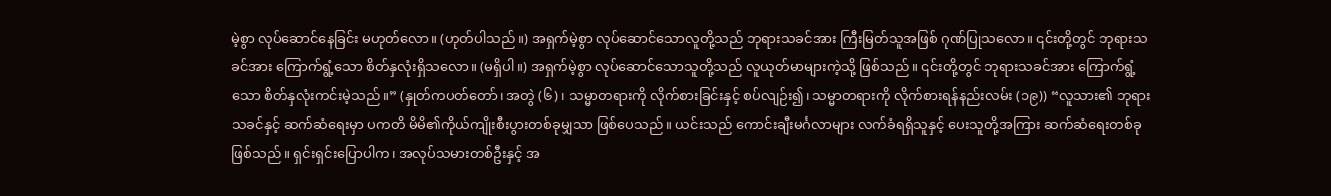မဲ့စွာ လုပ်ဆောင်နေခြင်း မဟုတ်လော။ (ဟုတ်ပါသည်။) အရှက်မဲ့စွာ လုပ်ဆောင်သောလူတို့သည် ဘုရားသခင်အား ကြီးမြတ်သူအဖြစ် ဂုဏ်ပြုသလော။ ၎င်းတို့တွင် ဘုရားသခင်အား ကြောက်ရွံ့သော စိတ်နှလုံးရှိသလော။ (မရှိပါ။) အရှက်မဲ့စွာ လုပ်ဆောင်သောသူတို့သည် လူယုတ်မာများကဲ့သို့ ဖြစ်သည်။ ၎င်းတို့တွင် ဘုရားသခင်အား ကြောက်ရွံ့သော စိတ်နှလုံးကင်းမဲ့သည်။” (နှုတ်ကပတ်တော်၊ အတွဲ (၆)၊ သမ္မာတရားကို လိုက်စားခြင်းနှင့် စပ်လျဉ်း၍၊ သမ္မာတရားကို လိုက်စားရန်နည်းလမ်း (၁၉)) “လူသား၏ ဘုရားသခင်နှင့် ဆက်ဆံရေးမှာ ပကတိ မိမိ၏ကိုယ်ကျိုးစီးပွားတစ်ခုမျှသာ ဖြစ်ပေသည်။ ယင်းသည် ကောင်းချီးမင်္ဂလာများ လက်ခံရရှိသူနှင့် ပေးသူတို့အကြား ဆက်ဆံရေးတစ်ခု ဖြစ်သည်။ ရှင်းရှင်းပြောပါက၊ အလုပ်သမားတစ်ဦးနှင့် အ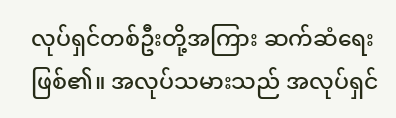လုပ်ရှင်တစ်ဦးတို့အကြား ဆက်ဆံရေးဖြစ်၏။ အလုပ်သမားသည် အလုပ်ရှင်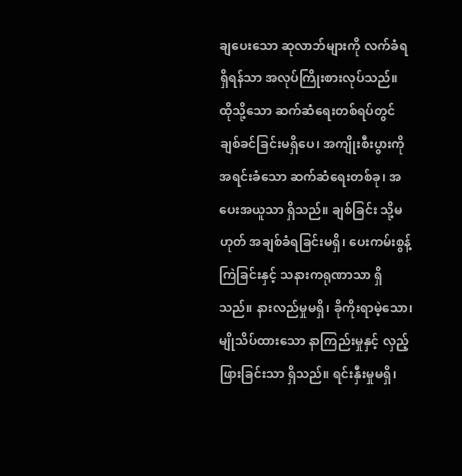ချပေးသော ဆုလာဘ်များကို လက်ခံရရှိရန်သာ အလုပ်ကြိုးစားလုပ်သည်။ ထိုသို့သော ဆက်ဆံရေးတစ်ရပ်တွင် ချစ်ခင်ခြင်းမရှိပေ၊ အကျိုးစီးပွားကို အရင်းခံသော ဆက်ဆံရေးတစ်ခု၊ အပေးအယူသာ ရှိသည်။ ချစ်ခြင်း သို့မဟုတ် အချစ်ခံရခြင်းမရှိ၊ ပေးကမ်းစွန့်ကြဲခြင်းနှင့် သနားကရုဏာသာ ရှိသည်။ နားလည်မှုမရှိ၊ ခိုကိုးရာမဲ့သော၊ မျိုသိပ်ထားသော နာကြည်းမှုနှင့် လှည့်ဖြားခြင်းသာ ရှိသည်။ ရင်းနှီးမှုမရှိ၊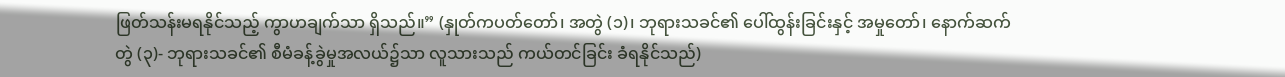ဖြတ်သန်းမရနိုင်သည့် ကွာဟချက်သာ ရှိသည်။” (နှုတ်ကပတ်တော်၊ အတွဲ (၁)၊ ဘုရားသခင်၏ ပေါ်ထွန်းခြင်းနှင့် အမှုတော်၊ နောက်ဆက်တွဲ (၃)- ဘုရားသခင်၏ စီမံခန့်ခွဲမှုအလယ်၌သာ လူသားသည် ကယ်တင်ခြင်း ခံရနိုင်သည်)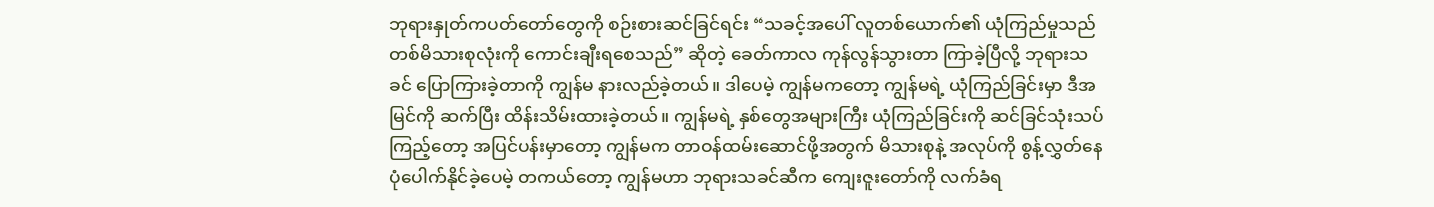ဘုရားနှုတ်ကပတ်တော်တွေကို စဉ်းစားဆင်ခြင်ရင်း “သခင့်အပေါ် လူတစ်ယောက်၏ ယုံကြည်မှုသည် တစ်မိသားစုလုံးကို ကောင်းချီးရစေသည်” ဆိုတဲ့ ခေတ်ကာလ ကုန်လွန်သွားတာ ကြာခဲ့ပြီလို့ ဘုရားသခင် ပြောကြားခဲ့တာကို ကျွန်မ နားလည်ခဲ့တယ်။ ဒါပေမဲ့ ကျွန်မကတော့ ကျွန်မရဲ့ ယုံကြည်ခြင်းမှာ ဒီအမြင်ကို ဆက်ပြီး ထိန်းသိမ်းထားခဲ့တယ်။ ကျွန်မရဲ့ နှစ်တွေအများကြီး ယုံကြည်ခြင်းကို ဆင်ခြင်သုံးသပ်ကြည့်တော့ အပြင်ပန်းမှာတော့ ကျွန်မက တာဝန်ထမ်းဆောင်ဖို့အတွက် မိသားစုနဲ့ အလုပ်ကို စွန့်လွှတ်နေပုံပေါက်နိုင်ခဲ့ပေမဲ့ တကယ်တော့ ကျွန်မဟာ ဘုရားသခင်ဆီက ကျေးဇူးတော်ကို လက်ခံရ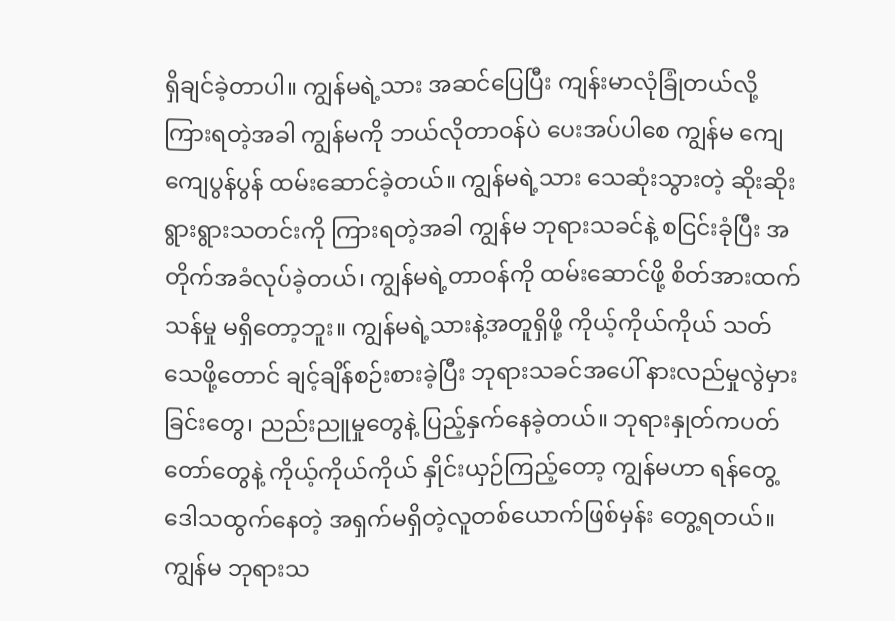ရှိချင်ခဲ့တာပါ။ ကျွန်မရဲ့သား အဆင်ပြေပြီး ကျန်းမာလုံခြုံတယ်လို့ ကြားရတဲ့အခါ ကျွန်မကို ဘယ်လိုတာဝန်ပဲ ပေးအပ်ပါစေ ကျွန်မ ကျေကျေပွန်ပွန် ထမ်းဆောင်ခဲ့တယ်။ ကျွန်မရဲ့သား သေဆုံးသွားတဲ့ ဆိုးဆိုးရွားရွားသတင်းကို ကြားရတဲ့အခါ ကျွန်မ ဘုရားသခင်နဲ့ စငြင်းခုံပြီး အတိုက်အခံလုပ်ခဲ့တယ်၊ ကျွန်မရဲ့တာဝန်ကို ထမ်းဆောင်ဖို့ စိတ်အားထက်သန်မှု မရှိတော့ဘူး။ ကျွန်မရဲ့သားနဲ့အတူရှိဖို့ ကိုယ့်ကိုယ်ကိုယ် သတ်သေဖို့တောင် ချင့်ချိန်စဉ်းစားခဲ့ပြီး ဘုရားသခင်အပေါ် နားလည်မှုလွဲမှားခြင်းတွေ၊ ညည်းညူမှုတွေနဲ့ ပြည့်နှက်နေခဲ့တယ်။ ဘုရားနှုတ်ကပတ်တော်တွေနဲ့ ကိုယ့်ကိုယ်ကိုယ် နှိုင်းယှဉ်ကြည့်တော့ ကျွန်မဟာ ရန်တွေ့ဒေါသထွက်နေတဲ့ အရှက်မရှိတဲ့လူတစ်ယောက်ဖြစ်မှန်း တွေ့ရတယ်။ ကျွန်မ ဘုရားသ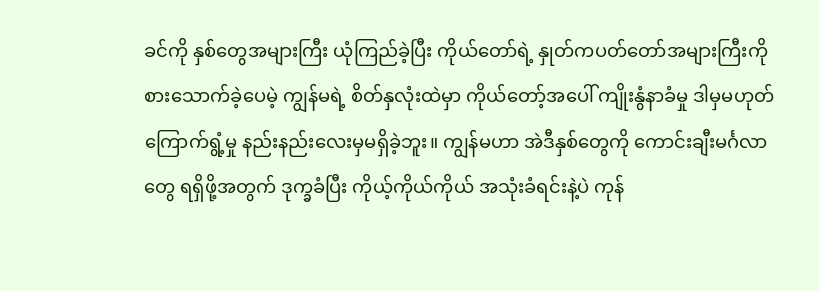ခင်ကို နှစ်တွေအများကြီး ယုံကြည်ခဲ့ပြီး ကိုယ်တော်ရဲ့ နှုတ်ကပတ်တော်အများကြီးကို စားသောက်ခဲ့ပေမဲ့ ကျွန်မရဲ့ စိတ်နှလုံးထဲမှာ ကိုယ်တော့်အပေါ် ကျိုးနွံနာခံမှု ဒါမှမဟုတ် ကြောက်ရွံ့မှု နည်းနည်းလေးမှမရှိခဲ့ဘူး။ ကျွန်မဟာ အဲဒီနှစ်တွေကို ကောင်းချီးမင်္ဂလာတွေ ရရှိဖို့အတွက် ဒုက္ခခံပြီး ကိုယ့်ကိုယ်ကိုယ် အသုံးခံရင်းနဲ့ပဲ ကုန်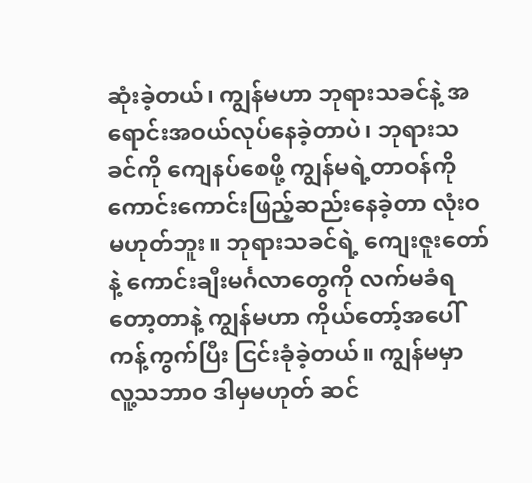ဆုံးခဲ့တယ်၊ ကျွန်မဟာ ဘုရားသခင်နဲ့ အရောင်းအဝယ်လုပ်နေခဲ့တာပဲ၊ ဘုရားသခင်ကို ကျေနပ်စေဖို့ ကျွန်မရဲ့တာဝန်ကို ကောင်းကောင်းဖြည့်ဆည်းနေခဲ့တာ လုံးဝ မဟုတ်ဘူး။ ဘုရားသခင်ရဲ့ ကျေးဇူးတော်နဲ့ ကောင်းချီးမင်္ဂလာတွေကို လက်မခံရတော့တာနဲ့ ကျွန်မဟာ ကိုယ်တော့်အပေါ် ကန့်ကွက်ပြီး ငြင်းခုံခဲ့တယ်။ ကျွန်မမှာ လူ့သဘာဝ ဒါမှမဟုတ် ဆင်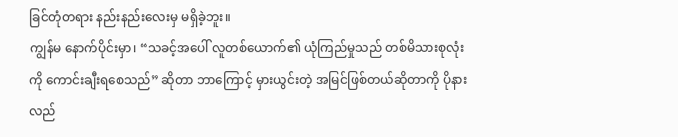ခြင်တုံတရား နည်းနည်းလေးမှ မရှိခဲ့ဘူး။
ကျွန်မ နောက်ပိုင်းမှာ၊ “သခင့်အပေါ် လူတစ်ယောက်၏ ယုံကြည်မှုသည် တစ်မိသားစုလုံးကို ကောင်းချီးရစေသည်” ဆိုတာ ဘာကြောင့် မှားယွင်းတဲ့ အမြင်ဖြစ်တယ်ဆိုတာကို ပိုနားလည်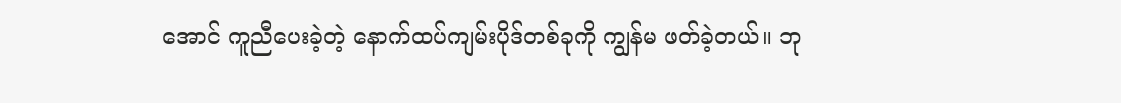အောင် ကူညီပေးခဲ့တဲ့ နောက်ထပ်ကျမ်းပိုဒ်တစ်ခုကို ကျွန်မ ဖတ်ခဲ့တယ်။ ဘု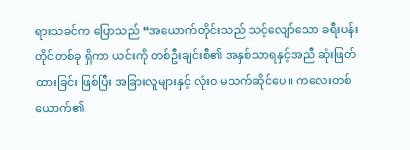ရားသခင်က ပြောသည် “အယောက်တိုင်းသည် သင့်လျော်သော ခရီးပန်းတိုင်တစ်ခု ရှိကာ ယင်းကို တစ်ဦးချင်းစီ၏ အနှစ်သာရနှင့်အညီ ဆုံးဖြတ်ထားခြင်း ဖြစ်ပြီး အခြားလူများနှင့် လုံးဝ မသက်ဆိုင်ပေ။ ကလေးတစ်ယောက်၏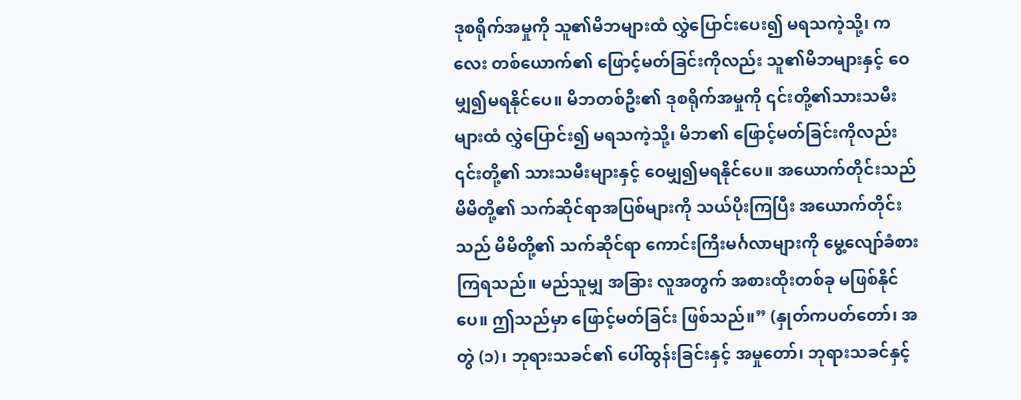ဒုစရိုက်အမှုကို သူ၏မိဘများထံ လွှဲပြောင်းပေး၍ မရသကဲ့သို့၊ ကလေး တစ်ယောက်၏ ဖြောင့်မတ်ခြင်းကိုလည်း သူ၏မိဘများနှင့် ဝေမျှ၍မရနိုင်ပေ။ မိဘတစ်ဦး၏ ဒုစရိုက်အမှုကို ၎င်းတို့၏သားသမီးများထံ လွှဲပြောင်း၍ မရသကဲ့သို့၊ မိဘ၏ ဖြောင့်မတ်ခြင်းကိုလည်း ၎င်းတို့၏ သားသမီးများနှင့် ဝေမျှ၍မရနိုင်ပေ။ အယောက်တိုင်းသည် မိမိတို့၏ သက်ဆိုင်ရာအပြစ်များကို သယ်ပိုးကြပြီး အယောက်တိုင်းသည် မိမိတို့၏ သက်ဆိုင်ရာ ကောင်းကြီးမင်္ဂလာများကို မွေ့လျော်ခံစားကြရသည်။ မည်သူမျှ အခြား လူအတွက် အစားထိုးတစ်ခု မဖြစ်နိုင်ပေ။ ဤသည်မှာ ဖြောင့်မတ်ခြင်း ဖြစ်သည်။” (နှုတ်ကပတ်တော်၊ အတွဲ (၁)၊ ဘုရားသခင်၏ ပေါ်ထွန်းခြင်းနှင့် အမှုတော်၊ ဘုရားသခင်နှင့်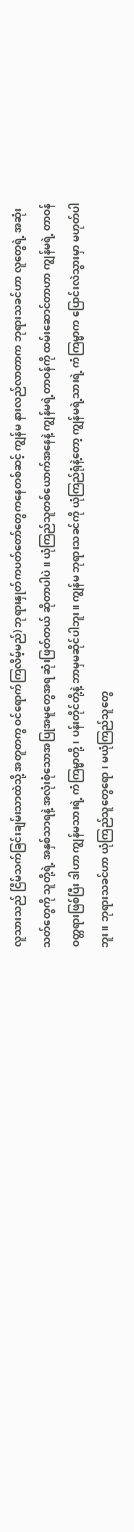လူသားသည် ငြိမ်သက်ခြင်းချမ်းသာထဲသို့ အတူတကွ ဝင်ရောက်ကြလိမ့်မည်) ဘုရားနှုတ်ကပတ်တော်တွေကနေတစ်ဆင့် ကျွန်မ နားလည်လာတာက ဘုရားသခင်ဟာ လူတွေရဲ့ အဆုံးသတ်တွေကို သူတို့ရဲ့ အနှစ်သာရနဲ့ အလုံးစုံသောအပြုအမူတွေအရ ဆုံးဖြတ်တယ် ဆိုတာပါပဲ။ ယုံကြည်သူတစ်ယောက်အနေနဲ့ ကျွန်မရဲ့တာဝန်ကို ထမ်းဆောင်တာဟာ ကျွန်မရဲ့ တာဝန်ဝတ္တရားဖြစ်ပြီး ဒါဟာ ကျွန်မသားရဲ့ ကံကြမ္မာတို့၊ ပန်းတိုင်တို့နဲ့ ဘာမှမဆိုင်ပါဘူး။ ကျွန်မ ဘုရားသခင်ကို ယုံကြည်ရုံနဲ့တော့ ကျွန်မရဲ့သားရဲ့ ကံကြမ္မာက ပြောင်းလဲသွားမှာ မဟုတ်ပါဘူး။ ဘုရားသခင်ဟာ ယုံကြည်သူတွေရော၊ မယုံကြည်သူတွေ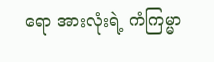ရော အားလုံးရဲ့ ကံကြမ္မာ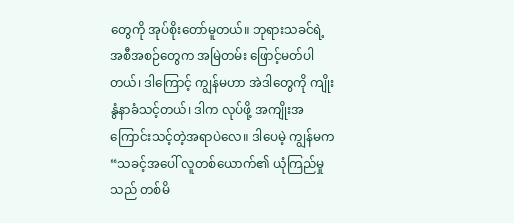တွေကို အုပ်စိုးတော်မူတယ်။ ဘုရားသခင်ရဲ့ အစီအစဉ်တွေက အမြဲတမ်း ဖြောင့်မတ်ပါတယ်၊ ဒါကြောင့် ကျွန်မဟာ အဲဒါတွေကို ကျိုးနွံနာခံသင့်တယ်၊ ဒါက လုပ်ဖို့ အကျိုးအကြောင်းသင့်တဲ့အရာပဲလေ။ ဒါပေမဲ့ ကျွန်မက “သခင့်အပေါ် လူတစ်ယောက်၏ ယုံကြည်မှုသည် တစ်မိ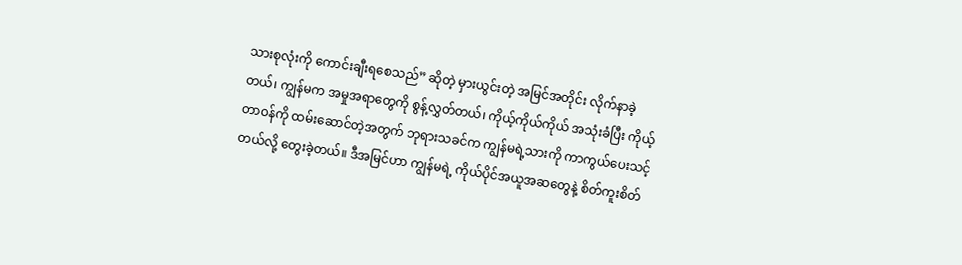သားစုလုံးကို ကောင်းချီးရစေသည်” ဆိုတဲ့ မှားယွင်းတဲ့ အမြင်အတိုင်း လိုက်နာခဲ့တယ်၊ ကျွန်မက အမှုအရာတွေကို စွန့်လွှတ်တယ်၊ ကိုယ့်ကိုယ်ကိုယ် အသုံးခံပြီး ကိုယ့်တာဝန်ကို ထမ်းဆောင်တဲ့အတွက် ဘုရားသခင်က ကျွန်မရဲ့သားကို ကာကွယ်ပေးသင့်တယ်လို့ တွေးခဲ့တယ်။ ဒီအမြင်ဟာ ကျွန်မရဲ့ ကိုယ်ပိုင်အယူအဆတွေနဲ့ စိတ်ကူးစိတ်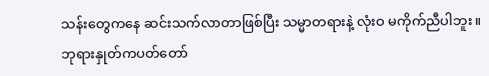သန်းတွေကနေ ဆင်းသက်လာတာဖြစ်ပြီး သမ္မာတရားနဲ့ လုံးဝ မကိုက်ညီပါဘူး။
ဘုရားနှုတ်ကပတ်တော်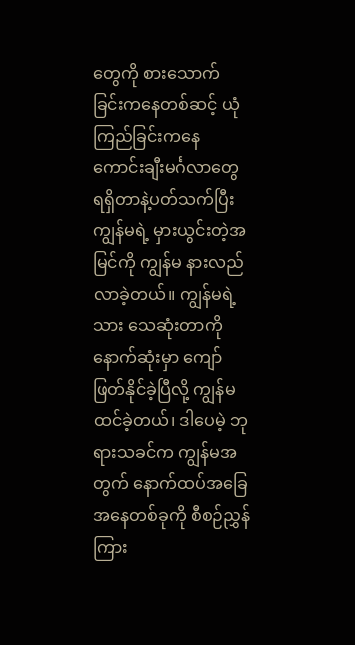တွေကို စားသောက်ခြင်းကနေတစ်ဆင့် ယုံကြည်ခြင်းကနေ ကောင်းချီးမင်္ဂလာတွေ ရရှိတာနဲ့ပတ်သက်ပြီး ကျွန်မရဲ့ မှားယွင်းတဲ့အမြင်ကို ကျွန်မ နားလည်လာခဲ့တယ်။ ကျွန်မရဲ့သား သေဆုံးတာကို နောက်ဆုံးမှာ ကျော်ဖြတ်နိုင်ခဲ့ပြီလို့ ကျွန်မ ထင်ခဲ့တယ်၊ ဒါပေမဲ့ ဘုရားသခင်က ကျွန်မအတွက် နောက်ထပ်အခြေအနေတစ်ခုကို စီစဉ်ညွှန်ကြား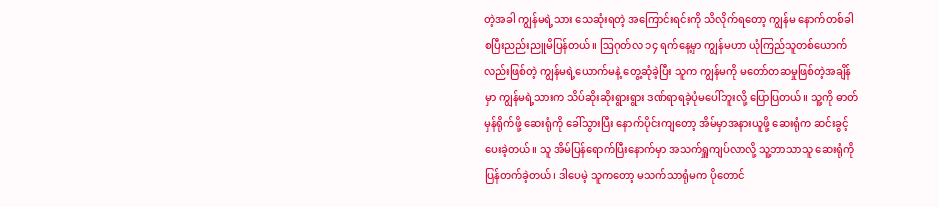တဲ့အခါ ကျွန်မရဲ့သား သေဆုံးရတဲ့ အကြောင်းရင်းကို သိလိုက်ရတော့ ကျွန်မ နောက်တစ်ခါ စပြီးညည်းညူမိပြန်တယ်။ ဩဂုတ်လ ၁၄ ရက်နေ့မှာ ကျွန်မဟာ ယုံကြည်သူတစ်ယောက်လည်းဖြစ်တဲ့ ကျွန်မရဲ့ယောက်မနဲ့ တွေ့ဆုံခဲ့ပြီး သူက ကျွန်မကို မတော်တဆမှုဖြစ်တဲ့အချိန်မှာ ကျွန်မရဲ့သားက သိပ်ဆိုးဆိုးရွားရွား ဒဏ်ရာရခဲ့ပုံမပေါ်ဘူးလို့ ပြောပြတယ်။ သူ့ကို ဓာတ်မှန်ရိုက်ဖို့ ဆေးရုံကို ခေါ်သွားပြီး နောက်ပိုင်းကျတော့ အိမ်မှာအနားယူဖို့ ဆေးရုံက ဆင်းခွင့်ပေးခဲ့တယ်။ သူ အိမ်ပြန်ရောက်ပြီးနောက်မှာ အသက်ရှူကျပ်လာလို့ သူ့ဘာသာသူ ဆေးရုံကို ပြန်တက်ခဲ့တယ်၊ ဒါပေမဲ့ သူကတော့ မသက်သာရုံမက ပိုတောင်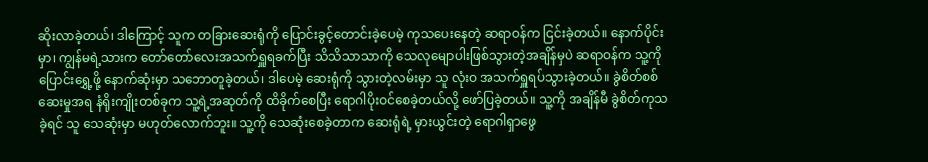ဆိုးလာခဲ့တယ်၊ ဒါကြောင့် သူက တခြားဆေးရုံကို ပြောင်းခွင့်တောင်းခဲ့ပေမဲ့ ကုသပေးနေတဲ့ ဆရာဝန်က ငြင်းခဲ့တယ်။ နောက်ပိုင်းမှာ၊ ကျွန်မရဲ့သားက တော်တော်လေးအသက်ရှူရခက်ပြီး သိသိသာသာကို သေလုမျောပါးဖြစ်သွားတဲ့အချိန်မှပဲ ဆရာဝန်က သူ့ကို ပြောင်းရွှေ့ဖို့ နောက်ဆုံးမှာ သဘောတူခဲ့တယ်၊ ဒါပေမဲ့ ဆေးရုံကို သွားတဲ့လမ်းမှာ သူ လုံးဝ အသက်ရှူရပ်သွားခဲ့တယ်။ ခွဲစိတ်စစ်ဆေးမှုအရ နံရိုးကျိုးတစ်ခုက သူ့ရဲ့အဆုတ်ကို ထိခိုက်စေပြီး ရောဂါပိုးဝင်စေခဲ့တယ်လို့ ဖော်ပြခဲ့တယ်။ သူ့ကို အချိန်မီ ခွဲစိတ်ကုသခဲ့ရင် သူ သေဆုံးမှာ မဟုတ်လောက်ဘူး။ သူ့ကို သေဆုံးစေခဲ့တာက ဆေးရုံရဲ့ မှားယွင်းတဲ့ ရောဂါရှာဖွေ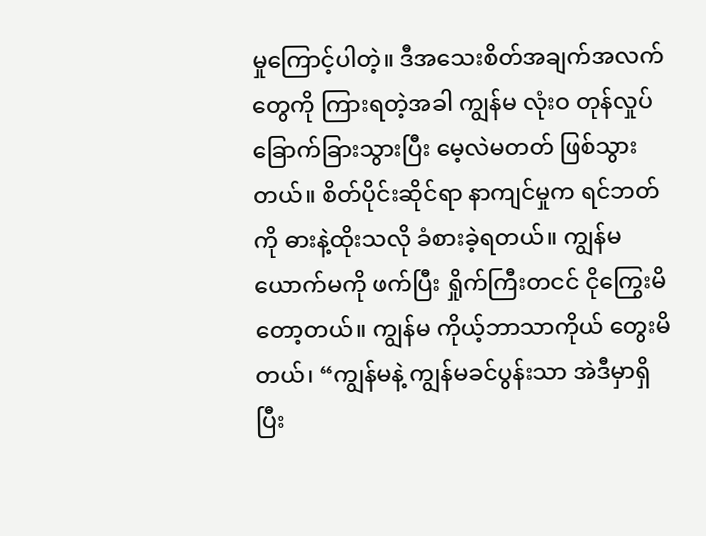မှုကြောင့်ပါတဲ့။ ဒီအသေးစိတ်အချက်အလက်တွေကို ကြားရတဲ့အခါ ကျွန်မ လုံးဝ တုန်လှုပ်ခြောက်ခြားသွားပြီး မေ့လဲမတတ် ဖြစ်သွားတယ်။ စိတ်ပိုင်းဆိုင်ရာ နာကျင်မှုက ရင်ဘတ်ကို ဓားနဲ့ထိုးသလို ခံစားခဲ့ရတယ်။ ကျွန်မ ယောက်မကို ဖက်ပြီး ရှိုက်ကြီးတငင် ငိုကြွေးမိတော့တယ်။ ကျွန်မ ကိုယ့်ဘာသာကိုယ် တွေးမိတယ်၊ “ကျွန်မနဲ့ ကျွန်မခင်ပွန်းသာ အဲဒီမှာရှိပြီး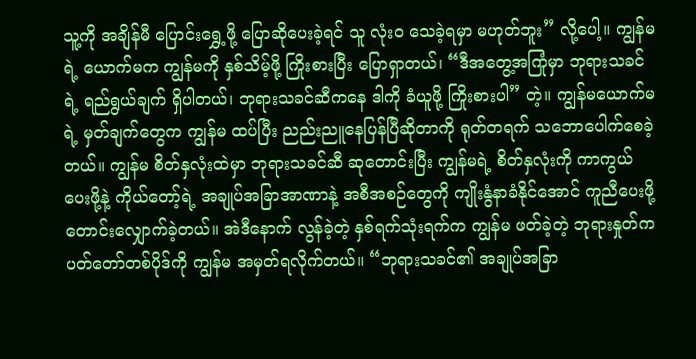သူ့ကို အချိန်မီ ပြောင်းရွှေ့ဖို့ ပြောဆိုပေးခဲ့ရင် သူ လုံးဝ သေခဲ့ရမှာ မဟုတ်ဘူး” လို့ပေါ့။ ကျွန်မရဲ့ ယောက်မက ကျွန်မကို နှစ်သိမ့်ဖို့ ကြိုးစားပြီး ပြောရှာတယ်၊ “ဒီအတွေ့အကြုံမှာ ဘုရားသခင်ရဲ့ ရည်ရွယ်ချက် ရှိပါတယ်၊ ဘုရားသခင်ဆီကနေ ဒါကို ခံယူဖို့ ကြိုးစားပါ” တဲ့။ ကျွန်မယောက်မရဲ့ မှတ်ချက်တွေက ကျွန်မ ထပ်ပြီး ညည်းညူနေပြန်ပြီဆိုတာကို ရုတ်တရက် သဘောပေါက်စေခဲ့တယ်။ ကျွန်မ စိတ်နှလုံးထဲမှာ ဘုရားသခင်ဆီ ဆုတောင်းပြီး ကျွန်မရဲ့ စိတ်နှလုံးကို ကာကွယ်ပေးဖို့နဲ့ ကိုယ်တော့်ရဲ့ အချုပ်အခြာအာဏာနဲ့ အစီအစဉ်တွေကို ကျိုးနွံနာခံနိုင်အောင် ကူညီပေးဖို့ တောင်းလျှောက်ခဲ့တယ်။ အဲဒီနောက် လွန်ခဲ့တဲ့ နှစ်ရက်သုံးရက်က ကျွန်မ ဖတ်ခဲ့တဲ့ ဘုရားနှုတ်ကပတ်တော်တစ်ပိုဒ်ကို ကျွန်မ အမှတ်ရလိုက်တယ်။ “ဘုရားသခင်၏ အချုပ်အခြာ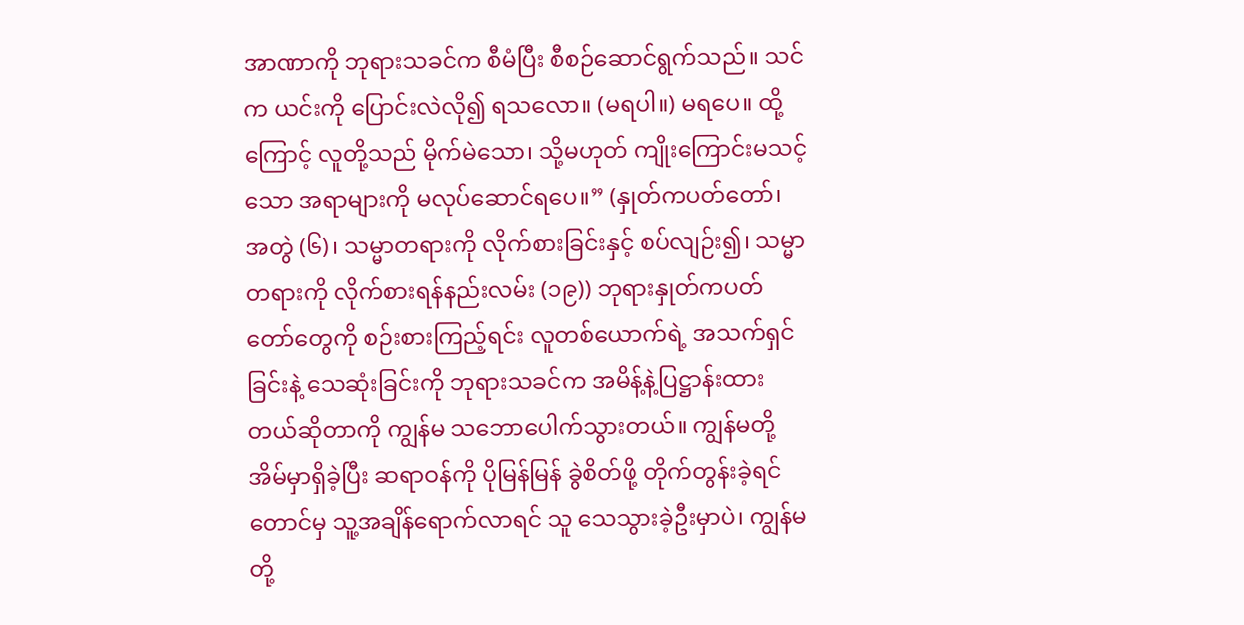အာဏာကို ဘုရားသခင်က စီမံပြီး စီစဉ်ဆောင်ရွက်သည်။ သင်က ယင်းကို ပြောင်းလဲလို၍ ရသလော။ (မရပါ။) မရပေ။ ထို့ကြောင့် လူတို့သည် မိုက်မဲသော၊ သို့မဟုတ် ကျိုးကြောင်းမသင့်သော အရာများကို မလုပ်ဆောင်ရပေ။” (နှုတ်ကပတ်တော်၊ အတွဲ (၆)၊ သမ္မာတရားကို လိုက်စားခြင်းနှင့် စပ်လျဉ်း၍၊ သမ္မာတရားကို လိုက်စားရန်နည်းလမ်း (၁၉)) ဘုရားနှုတ်ကပတ်တော်တွေကို စဉ်းစားကြည့်ရင်း လူတစ်ယောက်ရဲ့ အသက်ရှင်ခြင်းနဲ့ သေဆုံးခြင်းကို ဘုရားသခင်က အမိန့်နဲ့ပြဋ္ဌာန်းထားတယ်ဆိုတာကို ကျွန်မ သဘောပေါက်သွားတယ်။ ကျွန်မတို့ အိမ်မှာရှိခဲ့ပြီး ဆရာဝန်ကို ပိုမြန်မြန် ခွဲစိတ်ဖို့ တိုက်တွန်းခဲ့ရင်တောင်မှ သူ့အချိန်ရောက်လာရင် သူ သေသွားခဲ့ဦးမှာပဲ၊ ကျွန်မတို့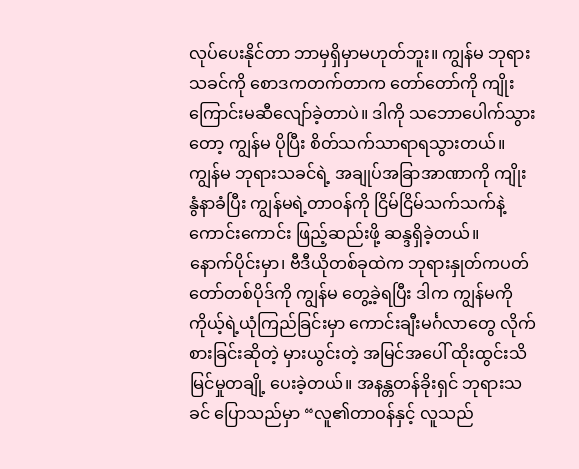လုပ်ပေးနိုင်တာ ဘာမှရှိမှာမဟုတ်ဘူး။ ကျွန်မ ဘုရားသခင်ကို စောဒကတက်တာက တော်တော်ကို ကျိုးကြောင်းမဆီလျော်ခဲ့တာပဲ။ ဒါကို သဘောပေါက်သွားတော့ ကျွန်မ ပိုပြီး စိတ်သက်သာရာရသွားတယ်။ ကျွန်မ ဘုရားသခင်ရဲ့ အချုပ်အခြာအာဏာကို ကျိုးနွံနာခံပြီး ကျွန်မရဲ့တာဝန်ကို ငြိမ်ငြိမ်သက်သက်နဲ့ ကောင်းကောင်း ဖြည့်ဆည်းဖို့ ဆန္ဒရှိခဲ့တယ်။
နောက်ပိုင်းမှာ၊ ဗီဒီယိုတစ်ခုထဲက ဘုရားနှုတ်ကပတ်တော်တစ်ပိုဒ်ကို ကျွန်မ တွေ့ခဲ့ရပြီး ဒါက ကျွန်မကို ကိုယ့်ရဲ့ယုံကြည်ခြင်းမှာ ကောင်းချီးမင်္ဂလာတွေ လိုက်စားခြင်းဆိုတဲ့ မှားယွင်းတဲ့ အမြင်အပေါ် ထိုးထွင်းသိမြင်မှုတချို့ ပေးခဲ့တယ်။ အနန္တတန်ခိုးရှင် ဘုရားသခင် ပြောသည်မှာ “လူ၏တာဝန်နှင့် လူသည်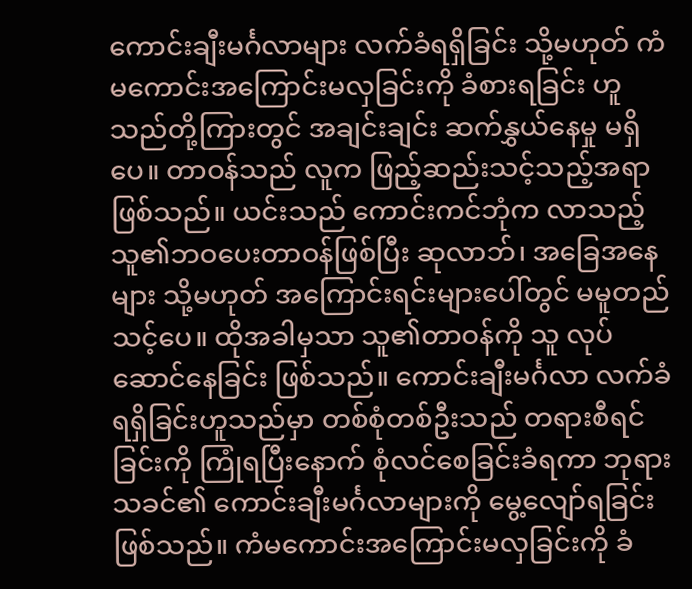ကောင်းချီးမင်္ဂလာများ လက်ခံရရှိခြင်း သို့မဟုတ် ကံမကောင်းအကြောင်းမလှခြင်းကို ခံစားရခြင်း ဟူသည်တို့ကြားတွင် အချင်းချင်း ဆက်နွှယ်နေမှု မရှိပေ။ တာဝန်သည် လူက ဖြည့်ဆည်းသင့်သည့်အရာ ဖြစ်သည်။ ယင်းသည် ကောင်းကင်ဘုံက လာသည့် သူ၏ဘဝပေးတာဝန်ဖြစ်ပြီး ဆုလာဘ်၊ အခြေအနေများ သို့မဟုတ် အကြောင်းရင်းများပေါ်တွင် မမူတည်သင့်ပေ။ ထိုအခါမှသာ သူ၏တာဝန်ကို သူ လုပ်ဆောင်နေခြင်း ဖြစ်သည်။ ကောင်းချီးမင်္ဂလာ လက်ခံရရှိခြင်းဟူသည်မှာ တစ်စုံတစ်ဦးသည် တရားစီရင်ခြင်းကို ကြုံရပြီးနောက် စုံလင်စေခြင်းခံရကာ ဘုရားသခင်၏ ကောင်းချီးမင်္ဂလာများကို မွေ့လျော်ရခြင်း ဖြစ်သည်။ ကံမကောင်းအကြောင်းမလှခြင်းကို ခံ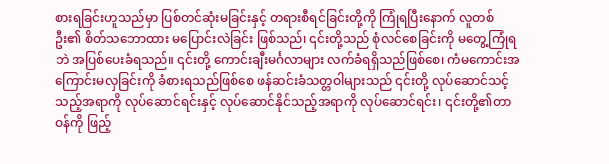စားရခြင်းဟူသည်မှာ ပြစ်တင်ဆုံးမခြင်းနှင့် တရားစီရင်ခြင်းတို့ကို ကြုံရပြီးနောက် လူတစ်ဦး၏ စိတ်သဘောထား မပြောင်းလဲခြင်း ဖြစ်သည်၊ ၎င်းတို့သည် စုံလင်စေခြင်းကို မတွေ့ကြုံရဘဲ အပြစ်ပေးခံရသည်။ ၎င်းတို့ ကောင်းချီးမင်္ဂလာများ လက်ခံရရှိသည်ဖြစ်စေ၊ ကံမကောင်းအကြောင်းမလှခြင်းကို ခံစားရသည်ဖြစ်စေ ဖန်ဆင်းခံသတ္တဝါများသည် ၎င်းတို့ လုပ်ဆောင်သင့်သည့်အရာကို လုပ်ဆောင်ရင်းနှင့် လုပ်ဆောင်နိုင်သည့်အရာကို လုပ်ဆောင်ရင်း၊ ၎င်းတို့၏တာဝန်ကို ဖြည့်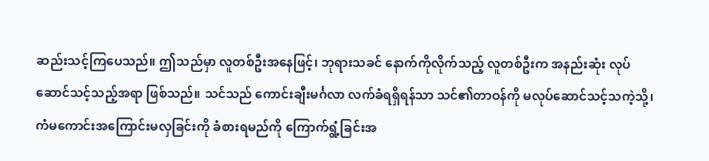ဆည်းသင့်ကြပေသည်။ ဤသည်မှာ လူတစ်ဦးအနေဖြင့်၊ ဘုရားသခင် နောက်ကိုလိုက်သည့် လူတစ်ဦးက အနည်းဆုံး လုပ်ဆောင်သင့်သည့်အရာ ဖြစ်သည်။ သင်သည် ကောင်းချီးမင်္ဂလာ လက်ခံရရှိရန်သာ သင်၏တာဝန်ကို မလုပ်ဆောင်သင့်သကဲ့သို့၊ ကံမကောင်းအကြောင်းမလှခြင်းကို ခံစားရမည်ကို ကြောက်ရွံ့ခြင်းအ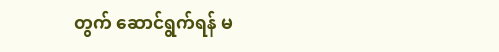တွက် ဆောင်ရွက်ရန် မ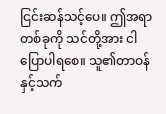ငြင်းဆန်သင့်ပေ။ ဤအရာတစ်ခုကို သင်တို့အား ငါပြောပါရစေ။ သူ၏တာဝန်နှင့်သက်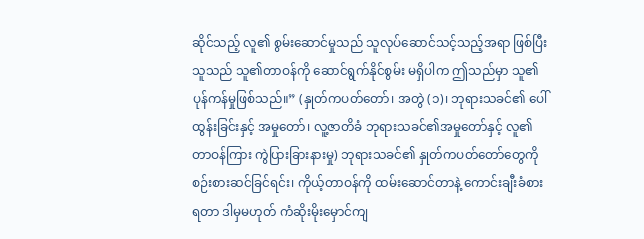ဆိုင်သည့် လူ၏ စွမ်းဆောင်မှုသည် သူလုပ်ဆောင်သင့်သည့်အရာ ဖြစ်ပြီး သူသည် သူ၏တာဝန်ကို ဆောင်ရွက်နိုင်စွမ်း မရှိပါက ဤသည်မှာ သူ၏ ပုန်ကန်မှုဖြစ်သည်။” (နှုတ်ကပတ်တော်၊ အတွဲ (၁)၊ ဘုရားသခင်၏ ပေါ်ထွန်းခြင်းနှင့် အမှုတော်၊ လူ့ဇာတိခံ ဘုရားသခင်၏အမှုတော်နှင့် လူ၏တာဝန်ကြား ကွဲပြားခြားနားမှု) ဘုရားသခင်၏ နှုတ်ကပတ်တော်တွေကို စဉ်းစားဆင်ခြင်ရင်း၊ ကိုယ့်တာဝန်ကို ထမ်းဆောင်တာနဲ့ ကောင်းချီးခံစားရတာ ဒါမှမဟုတ် ကံဆိုးမိုးမှောင်ကျ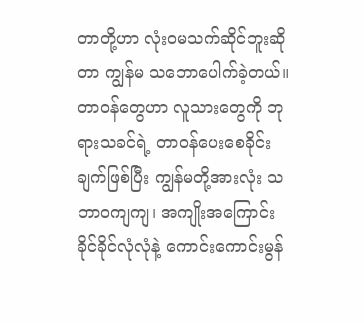တာတို့ဟာ လုံးဝမသက်ဆိုင်ဘူးဆိုတာ ကျွန်မ သဘောပေါက်ခဲ့တယ်။ တာဝန်တွေဟာ လူသားတွေကို ဘုရားသခင်ရဲ့ တာဝန်ပေးစေခိုင်းချက်ဖြစ်ပြီး ကျွန်မတို့အားလုံး သဘာဝကျကျ၊ အကျိုးအကြောင်းခိုင်ခိုင်လုံလုံနဲ့ ကောင်းကောင်းမွန်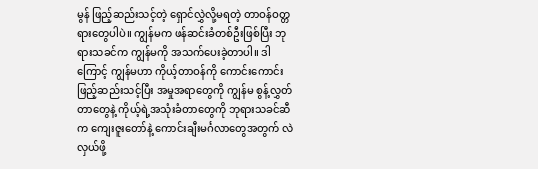မွန် ဖြည့်ဆည်းသင့်တဲ့ ရှောင်လွှဲလို့မရတဲ့ တာဝန်ဝတ္တရားတွေပါပဲ။ ကျွန်မက ဖန်ဆင်းခံတစ်ဦးဖြစ်ပြီး ဘုရားသခင်က ကျွန်မကို အသက်ပေးခဲ့တာပါ။ ဒါကြောင့် ကျွန်မဟာ ကိုယ့်တာဝန်ကို ကောင်းကောင်းဖြည့်ဆည်းသင့်ပြီး အမှုအရာတွေကို ကျွန်မ စွန့်လွှတ်တာတွေနဲ့ ကိုယ့်ရဲ့အသုံးခံတာတွေကို ဘုရားသခင်ဆီက ကျေးဇူးတော်နဲ့ ကောင်းချီးမင်္ဂလာတွေအတွက် လဲလှယ်ဖို့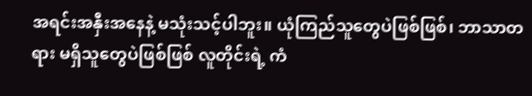အရင်းအနှီးအနေနဲ့ မသုံးသင့်ပါဘူး။ ယုံကြည်သူတွေပဲဖြစ်ဖြစ်၊ ဘာသာတရား မရှိသူတွေပဲဖြစ်ဖြစ် လူတိုင်းရဲ့ ကံ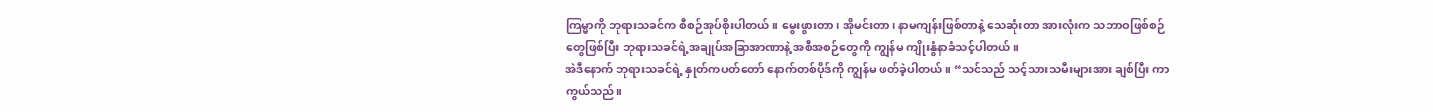ကြမ္မာကို ဘုရားသခင်က စီစဉ်အုပ်စိုးပါတယ်။ မွေးဖွားတာ၊ အိုမင်းတာ၊ နာမကျန်းဖြစ်တာနဲ့ သေဆုံးတာ အားလုံးက သဘာဝဖြစ်စဉ်တွေဖြစ်ပြီး ဘုရားသခင်ရဲ့အချုပ်အခြာအာဏာနဲ့ အစီအစဉ်တွေကို ကျွန်မ ကျိုးနွံနာခံသင့်ပါတယ်။
အဲဒီနောက် ဘုရားသခင်ရဲ့ နှုတ်ကပတ်တော် နောက်တစ်ပိုဒ်ကို ကျွန်မ ဖတ်ခဲ့ပါတယ်။ “သင်သည် သင့်သားသမီးများအား ချစ်ပြီး ကာကွယ်သည်။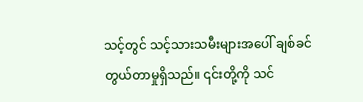သင့်တွင် သင့်သားသမီးများအပေါ် ချစ်ခင်တွယ်တာမှုရှိသည်။ ၎င်းတို့ကို သင်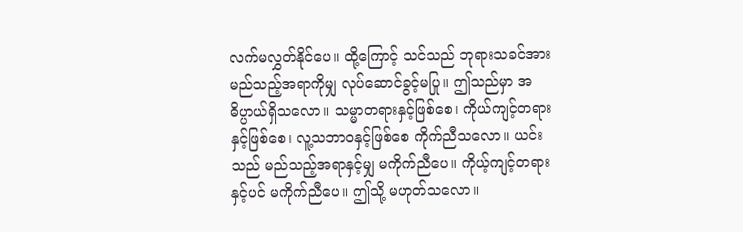လက်မလွှတ်နိုင်ပေ။ ထို့ကြောင့် သင်သည် ဘုရားသခင်အား မည်သည့်အရာကိုမျှ လုပ်ဆောင်ခွင့်မပြု။ ဤသည်မှာ အဓိပ္ပာယ်ရှိသလော။ သမ္မာတရားနှင့်ဖြစ်စေ၊ ကိုယ်ကျင့်တရားနှင့်ဖြစ်စေ၊ လူ့သဘာဝနှင့်ဖြစ်စေ ကိုက်ညီသလော။ ယင်းသည် မည်သည့်အရာနှင့်မျှ မကိုက်ညီပေ။ ကိုယ့်ကျင့်တရားနှင့်ပင် မကိုက်ညီပေ။ ဤသို့ မဟုတ်သလော။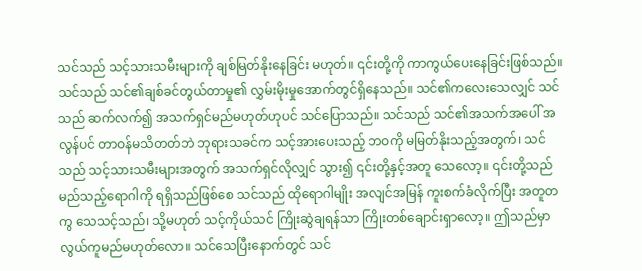သင်သည် သင့်သားသမီးများကို ချစ်မြတ်နိုးနေခြင်း မဟုတ်။ ၎င်းတို့ကို ကာကွယ်ပေးနေခြင်းဖြစ်သည်။ သင်သည် သင်၏ချစ်ခင်တွယ်တာမှု၏ လွှမ်းမိုးမှုအောက်တွင်ရှိနေသည်။ သင်၏ကလေးသေလျှင် သင်သည် ဆက်လက်၍ အသက်ရှင်မည်မဟုတ်ဟုပင် သင်ပြောသည်။ သင်သည် သင်၏အသက်အပေါ် အလွန်ပင် တာဝန်မသိတတ်ဘဲ ဘုရားသခင်က သင့်အားပေးသည့် ဘဝကို မမြတ်နိုးသည့်အတွက်၊ သင်သည် သင့်သားသမီးများအတွက် အသက်ရှင်လိုလျှင် သွား၍ ၎င်းတို့နှင့်အတူ သေလော့။ ၎င်းတို့သည် မည်သည့်ရောဂါကို ရရှိသည်ဖြစ်စေ သင်သည် ထိုရောဂါမျိုး အလျင်အမြန် ကူးစက်ခံလိုက်ပြီး အတူတကွ သေသင့်သည်၊ သို့မဟုတ် သင့်ကိုယ်သင် ကြိုးဆွဲချရန်သာ ကြိုးတစ်ချောင်းရှာလော့။ ဤသည်မှာ လွယ်ကူမည်မဟုတ်လော။ သင်သေပြီးနောက်တွင် သင်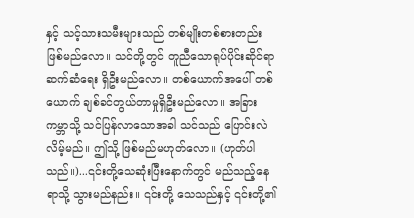နှင့် သင့်သားသမီးများသည် တစ်မျိုးတစ်စားတည်း ဖြစ်မည်လော။ သင်တို့တွင် တူညီသောရုပ်ပိုင်းဆိုင်ရာ ဆက်ဆံရေး ရှိဦးမည်လော။ တစ်ယောက်အပေါ် တစ်ယောက် ချစ်ခင်တွယ်တာမှုရှိဦးမည်လော။ အခြားကမ္ဘာသို့ သင်ပြန်လာသောအခါ သင်သည် ပြောင်းလဲလိမ့်မည်။ ဤသို့ ဖြစ်မည်မဟုတ်လော။ (ဟုတ်ပါသည်။)...၎င်းတို့သေဆုံးပြီးနောက်တွင် မည်သည့်နေရာသို့ သွားမည်နည်း။ ၎င်းတို့ သေသည်နှင့် ၎င်းတို့၏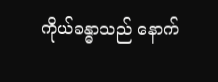ကိုယ်ခန္ဓာသည် နောက်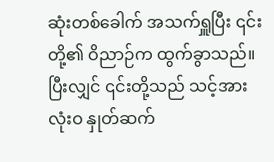ဆုံးတစ်ခေါက် အသက်ရှူပြီး ၎င်းတို့၏ ဝိညာဉ်က ထွက်ခွာသည်။ ပြီးလျှင် ၎င်းတို့သည် သင့်အား လုံးဝ နှုတ်ဆက်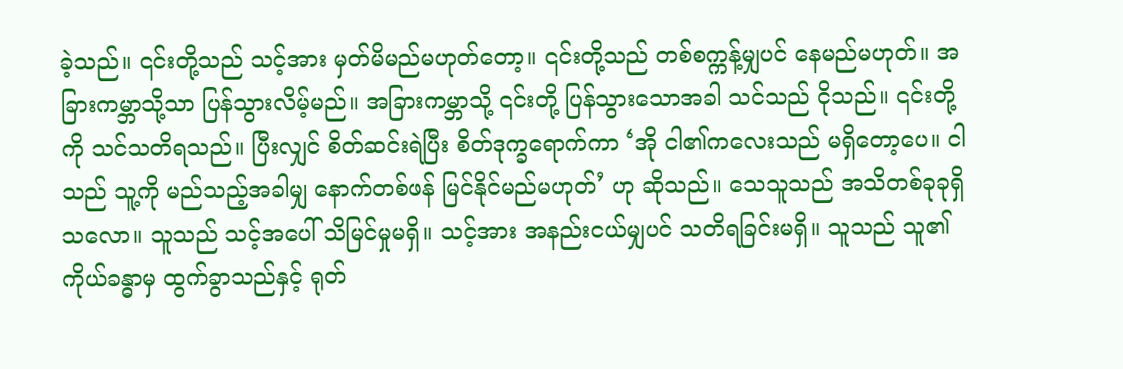ခဲ့သည်။ ၎င်းတို့သည် သင့်အား မှတ်မိမည်မဟုတ်တော့။ ၎င်းတို့သည် တစ်စက္ကန့်မျှပင် နေမည်မဟုတ်။ အခြားကမ္ဘာသို့သာ ပြန်သွားလိမ့်မည်။ အခြားကမ္ဘာသို့ ၎င်းတို့ ပြန်သွားသောအခါ သင်သည် ငိုသည်။ ၎င်းတို့ကို သင်သတိရသည်။ ပြီးလျှင် စိတ်ဆင်းရဲပြီး စိတ်ဒုက္ခရောက်ကာ ‘အို ငါ၏ကလေးသည် မရှိတော့ပေ။ ငါသည် သူ့ကို မည်သည့်အခါမျှ နောက်တစ်ဖန် မြင်နိုင်မည်မဟုတ်’ ဟု ဆိုသည်။ သေသူသည် အသိတစ်ခုခုရှိသလော။ သူသည် သင့်အပေါ် သိမြင်မှုမရှိ။ သင့်အား အနည်းငယ်မျှပင် သတိရခြင်းမရှိ။ သူသည် သူ၏ ကိုယ်ခန္ဓာမှ ထွက်ခွာသည်နှင့် ရုတ်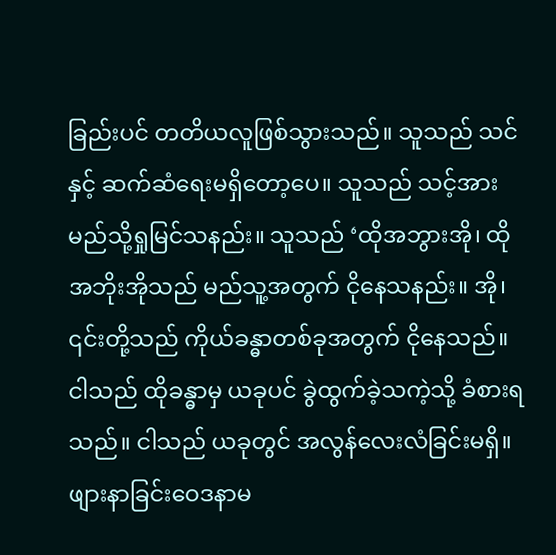ခြည်းပင် တတိယလူဖြစ်သွားသည်။ သူသည် သင်နှင့် ဆက်ဆံရေးမရှိတော့ပေ။ သူသည် သင့်အား မည်သို့ရှုမြင်သနည်း။ သူသည် ‘ထိုအဘွားအို၊ ထိုအဘိုးအိုသည် မည်သူ့အတွက် ငိုနေသနည်း။ အို၊ ၎င်းတို့သည် ကိုယ်ခန္ဓာတစ်ခုအတွက် ငိုနေသည်။ ငါသည် ထိုခန္ဓာမှ ယခုပင် ခွဲထွက်ခဲ့သကဲ့သို့ ခံစားရသည်။ ငါသည် ယခုတွင် အလွန်လေးလံခြင်းမရှိ။ ဖျားနာခြင်းဝေဒနာမ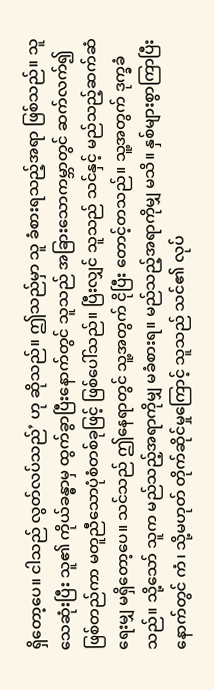ရှိတော့ပေ။ ငါသည် လွတ်လပ်သည်’ ဟု ဆိုသည်။ ဤသည်မှာ သူ ခံစားရသည့်အရာ ဖြစ်သည်။ သူ သေဆုံးပြီး သူ၏ ကိုယ်ခန္ဓာမှ ထွက်ခွာပြီးနောက်တွင် သူသည် အခြားသောကမ္ဘာတွင် ဆက်လက်၍ ဖြစ်တည်ကာ မတူညီသောပုံစံတစ်ခုဖြင့် ဖြစ်ပေါ်သည်။ ပြီးလျှင် သူသည် သင်နှင့် မည်သည့်ဆက်ဆံရေးမျှ မရှိတော့ပေ။ သင်သည် ဤနေရာတွင် သူ့အတွက် ငိုပြီး တောင့်တသည်။ သူ့အတွက် ဒုက္ခခံသည်။ သို့သော် သူက မည်သည့်အရာကိုမျှ မခံစားရ။ မည်သည့်အရာကိုမျှ မသိ။ နှစ်များစွာကြာပြီးနောက်တွင် ကံ၊ သို့မဟုတ် တိုက်ဆိုင်မှုကြောင့် သူသည် သင်၏ လုပ်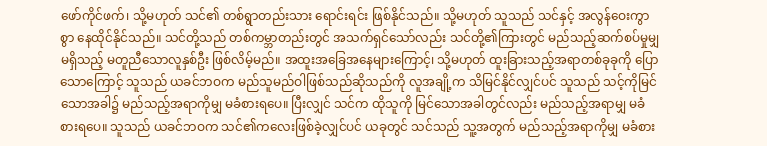ဖော်ကိုင်ဖက်၊ သို့မဟုတ် သင်၏ တစ်ရွာတည်းသား ရောင်းရင်း ဖြစ်နိုင်သည်။ သို့မဟုတ် သူသည် သင်နှင့် အလွန်ဝေးကွာစွာ နေထိုင်နိုင်သည်။ သင်တို့သည် တစ်ကမ္ဘာတည်းတွင် အသက်ရှင်သော်လည်း သင်တို့၏ကြားတွင် မည်သည့်ဆက်စပ်မှုမျှမရှိသည့် မတူညီသောလူနှစ်ဦး ဖြစ်လိမ့်မည်။ အထူးအခြေအနေများကြောင့်၊ သို့မဟုတ် ထူးခြားသည့်အရာတစ်ခုခုကို ပြောသောကြောင့် သူသည် ယခင်ဘဝက မည်သူမည်ဝါဖြစ်သည်ဆိုသည်ကို လူအချို့က သိမြင်နိုင်လျှင်ပင် သူသည် သင့်ကိုမြင်သောအခါ၌ မည်သည့်အရာကိုမျှ မခံစားရပေ။ ပြီးလျှင် သင်က ထိုသူကို မြင်သောအခါတွင်လည်း မည်သည့်အရာမျှ မခံစားရပေ။ သူသည် ယခင်ဘဝက သင်၏ကလေးဖြစ်ခဲ့လျှင်ပင် ယခုတွင် သင်သည် သူ့အတွက် မည်သည့်အရာကိုမျှ မခံစား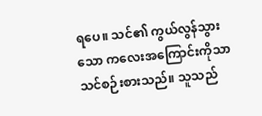ရပေ။ သင်၏ ကွယ်လွန်သွားသော ကလေးအကြောင်းကိုသာ သင်စဉ်းစားသည်။ သူသည်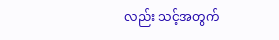လည်း သင့်အတွက်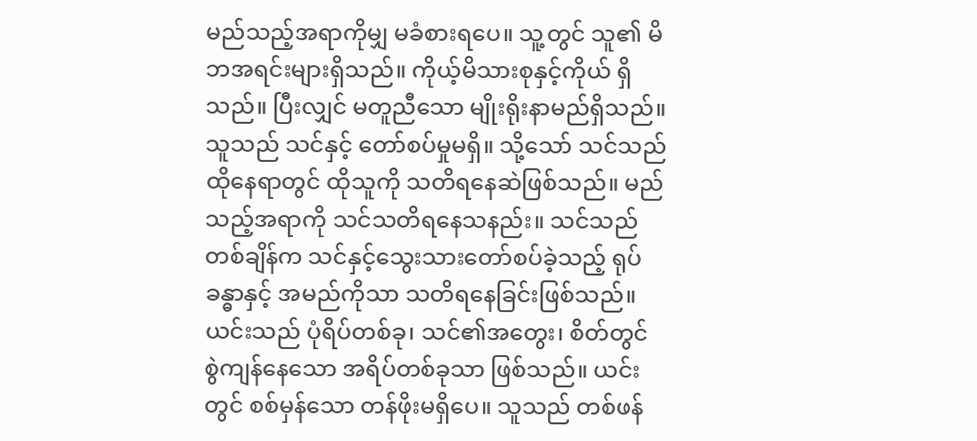မည်သည့်အရာကိုမျှ မခံစားရပေ။ သူ့တွင် သူ၏ မိဘအရင်းများရှိသည်။ ကိုယ့်မိသားစုနှင့်ကိုယ် ရှိသည်။ ပြီးလျှင် မတူညီသော မျိုးရိုးနာမည်ရှိသည်။ သူသည် သင်နှင့် တော်စပ်မှုမရှိ။ သို့သော် သင်သည် ထိုနေရာတွင် ထိုသူကို သတိရနေဆဲဖြစ်သည်။ မည်သည့်အရာကို သင်သတိရနေသနည်း။ သင်သည် တစ်ချိန်က သင်နှင့်သွေးသားတော်စပ်ခဲ့သည့် ရုပ်ခန္ဓာနှင့် အမည်ကိုသာ သတိရနေခြင်းဖြစ်သည်။ ယင်းသည် ပုံရိပ်တစ်ခု၊ သင်၏အတွေး၊ စိတ်တွင် စွဲကျန်နေသော အရိပ်တစ်ခုသာ ဖြစ်သည်။ ယင်းတွင် စစ်မှန်သော တန်ဖိုးမရှိပေ။ သူသည် တစ်ဖန်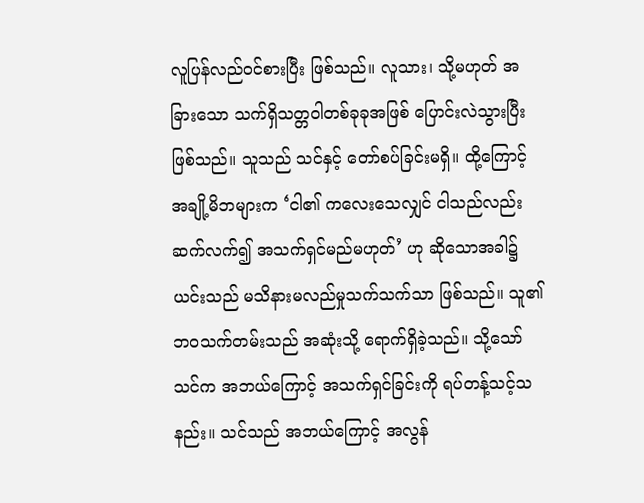လူပြန်လည်ဝင်စားပြီး ဖြစ်သည်။ လူသား၊ သို့မဟုတ် အခြားသော သက်ရှိသတ္တဝါတစ်ခုခုအဖြစ် ပြောင်းလဲသွားပြီး ဖြစ်သည်။ သူသည် သင်နှင့် တော်စပ်ခြင်းမရှိ။ ထို့ကြောင့် အချို့မိဘများက ‘ငါ၏ ကလေးသေလျှင် ငါသည်လည်း ဆက်လက်၍ အသက်ရှင်မည်မဟုတ်’ ဟု ဆိုသောအခါ၌ ယင်းသည် မသိနားမလည်မှုသက်သက်သာ ဖြစ်သည်။ သူ၏ ဘဝသက်တမ်းသည် အဆုံးသို့ ရောက်ရှိခဲ့သည်။ သို့သော် သင်က အဘယ်ကြောင့် အသက်ရှင်ခြင်းကို ရပ်တန့်သင့်သနည်း။ သင်သည် အဘယ်ကြောင့် အလွန်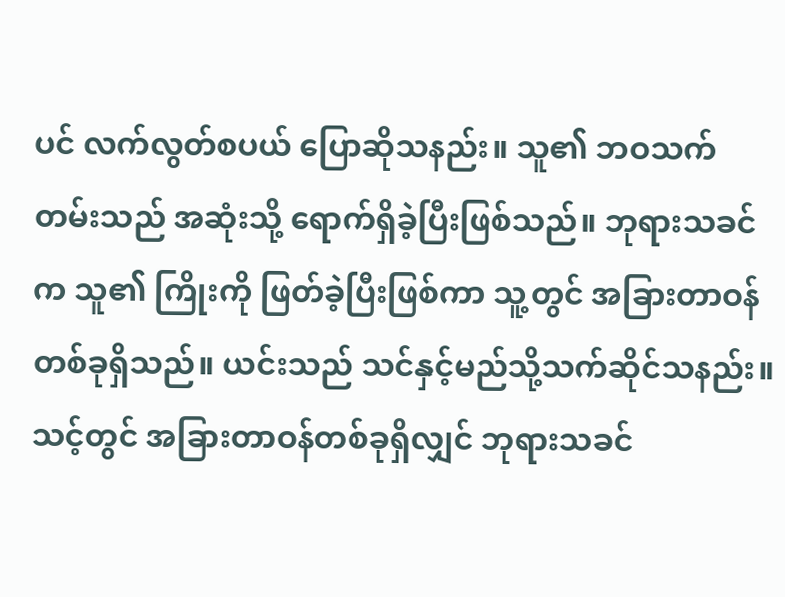ပင် လက်လွတ်စပယ် ပြောဆိုသနည်း။ သူ၏ ဘဝသက်တမ်းသည် အဆုံးသို့ ရောက်ရှိခဲ့ပြီးဖြစ်သည်။ ဘုရားသခင်က သူ၏ ကြိုးကို ဖြတ်ခဲ့ပြီးဖြစ်ကာ သူ့တွင် အခြားတာဝန်တစ်ခုရှိသည်။ ယင်းသည် သင်နှင့်မည်သို့သက်ဆိုင်သနည်း။ သင့်တွင် အခြားတာဝန်တစ်ခုရှိလျှင် ဘုရားသခင်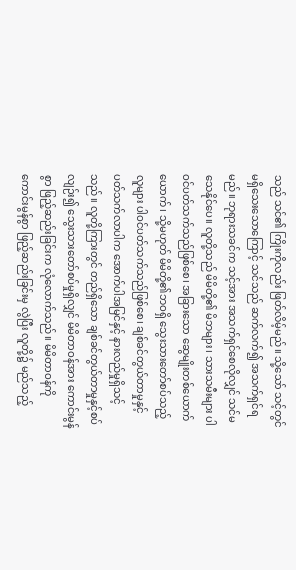သည် သင်၏ ကြိုးကိုလည်း ဖြတ်လိမ့်မည်။ သို့သော် သင့်တွင်မရှိသေးသောကြောင့် သင်သည် ဆက်လက်၍ အသက်ရှင်ရမည်။ ဘုရားသခင်က သင့်အား အသက်ရှင်စေလိုလျှင် သင်မသေနိုင်ပေ။ လူတို့သည် မိမိတို့၏ မိဘများ၊ သားသမီးများ ပါဝင်ပတ်သက်သည်ဖြစ်စေ၊ အခြားသော ဆွေမျိုးတစ်ယောက်ယောက်၊ သို့မဟုတ် မိမိတို့၏ဘဝရှိ သွေးသားတော်စပ်သည့် လူများ ပါဝင်ပတ်သက်သည်ဖြစ်စေ၊ ချစ်ခင်တွယ်တာမှုနှင့် ပတ်သက်လာပါက အောက်ပါအမြင်နှင့် နားလည်မှုရှိသင့်သည်။ လူတို့ကြားတွင် တည်ရှိသော ချစ်ခင်တွယ်တာမှုနှင့်စပ်လျဉ်း၍ သွေးသားတော်စပ်မှုရှိလျှင် မိမိတာဝန်အား ကောင်းမွန်စွာ ဖြည့်ဆည်းခြင်းက လုံလောက်သည်။ မိမိတာဝန်ကို ကောင်းမွန်စွာ ဖြည့်ဆည်းခြင်းမှ လွဲပြီး လူတို့၌ မည်သည့်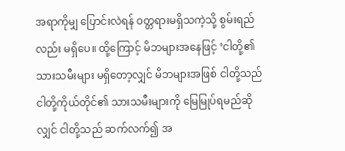အရာကိုမျှ ပြောင်းလဲရန် ဝတ္တရားမရှိသကဲ့သို့ စွမ်းရည်လည်း မရှိပေ။ ထို့ကြောင့် မိဘများအနေဖြင့် ‘ငါတို့၏ သားသမီးများ မရှိတော့လျှင် မိဘများအဖြစ် ငါတို့သည် ငါတို့ကိုယ်တိုင်၏ သားသမီးများကို မြေမြုပ်ရမည်ဆိုလျှင် ငါတို့သည် ဆက်လက်၍ အ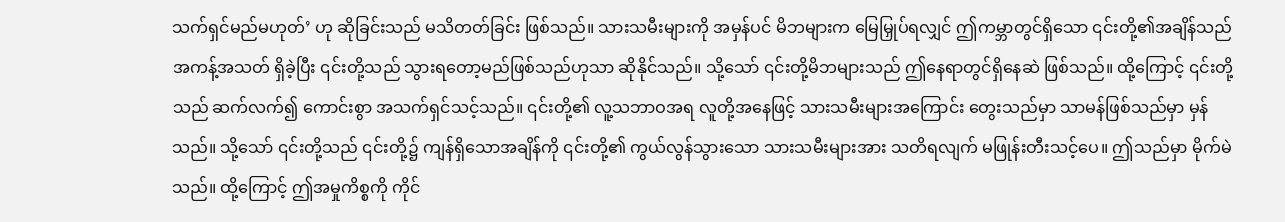သက်ရှင်မည်မဟုတ်’ ဟု ဆိုခြင်းသည် မသိတတ်ခြင်း ဖြစ်သည်။ သားသမီးများကို အမှန်ပင် မိဘများက မြေမြှုပ်ရလျှင် ဤကမ္ဘာတွင်ရှိသော ၎င်းတို့၏အချိန်သည် အကန့်အသတ် ရှိခဲ့ပြီး ၎င်းတို့သည် သွားရတော့မည်ဖြစ်သည်ဟုသာ ဆိုနိုင်သည်။ သို့သော် ၎င်းတို့မိဘများသည် ဤနေရာတွင်ရှိနေဆဲ ဖြစ်သည်။ ထို့ကြောင့် ၎င်းတို့သည် ဆက်လက်၍ ကောင်းစွာ အသက်ရှင်သင့်သည်။ ၎င်းတို့၏ လူ့သဘာဝအရ လူတို့အနေဖြင့် သားသမီးများအကြောင်း တွေးသည်မှာ သာမန်ဖြစ်သည်မှာ မှန်သည်။ သို့သော် ၎င်းတို့သည် ၎င်းတို့၌ ကျန်ရှိသောအချိန်ကို ၎င်းတို့၏ ကွယ်လွန်သွားသော သားသမီးများအား သတိရလျက် မဖြုန်းတီးသင့်ပေ။ ဤသည်မှာ မိုက်မဲသည်။ ထို့ကြောင့် ဤအမှုကိစ္စကို ကိုင်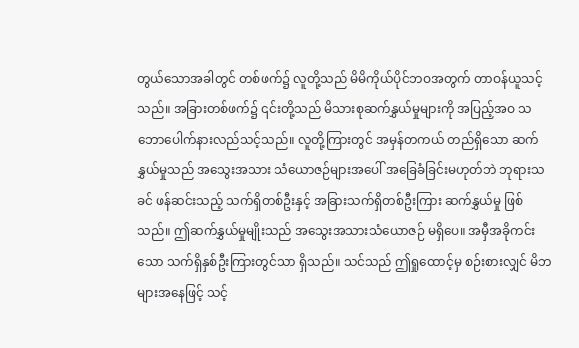တွယ်သောအခါတွင် တစ်ဖက်၌ လူတို့သည် မိမိကိုယ်ပိုင်ဘဝအတွက် တာဝန်ယူသင့်သည်။ အခြားတစ်ဖက်၌ ၎င်းတို့သည် မိသားစုဆက်နွှယ်မှုများကို အပြည့်အဝ သဘောပေါက်နားလည်သင့်သည်။ လူတို့ကြားတွင် အမှန်တကယ် တည်ရှိသော ဆက်နွှယ်မှုသည် အသွေးအသား သံယောဇဉ်များအပေါ် အခြေခံခြင်းမဟုတ်ဘဲ ဘုရားသခင် ဖန်ဆင်းသည့် သက်ရှိတစ်ဦးနှင့် အခြားသက်ရှိတစ်ဦးကြား ဆက်နွှယ်မှု ဖြစ်သည်။ ဤဆက်နွှယ်မှုမျိုးသည် အသွေးအသားသံယောဇဉ် မရှိပေ။ အမှီအခိုကင်းသော သက်ရှိနှစ်ဦးကြားတွင်သာ ရှိသည်။ သင်သည် ဤရှုထောင့်မှ စဉ်းစားလျှင် မိဘများအနေဖြင့် သင့်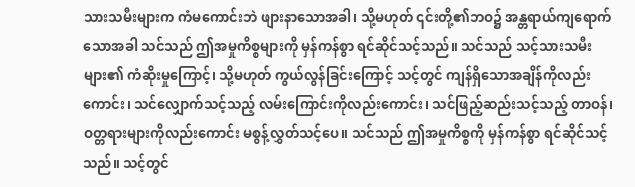သားသမီးများက ကံမကောင်းဘဲ ဖျားနာသောအခါ၊ သို့မဟုတ် ၎င်းတို့၏ဘဝ၌ အန္တရာယ်ကျရောက်သောအခါ သင်သည် ဤအမှုကိစ္စများကို မှန်ကန်စွာ ရင်ဆိုင်သင့်သည်။ သင်သည် သင့်သားသမီးများ၏ ကံဆိုးမှုကြောင့်၊ သို့မဟုတ် ကွယ်လွန်ခြင်းကြောင့် သင့်တွင် ကျန်ရှိသောအချိန်ကိုလည်းကောင်း၊ သင်လျှောက်သင့်သည့် လမ်းကြောင်းကိုလည်းကောင်း၊ သင်ဖြည့်ဆည်းသင့်သည့် တာဝန်၊ ဝတ္တရားများကိုလည်းကောင်း မစွန့်လွှတ်သင့်ပေ။ သင်သည် ဤအမှုကိစ္စကို မှန်ကန်စွာ ရင်ဆိုင်သင့်သည်။ သင့်တွင်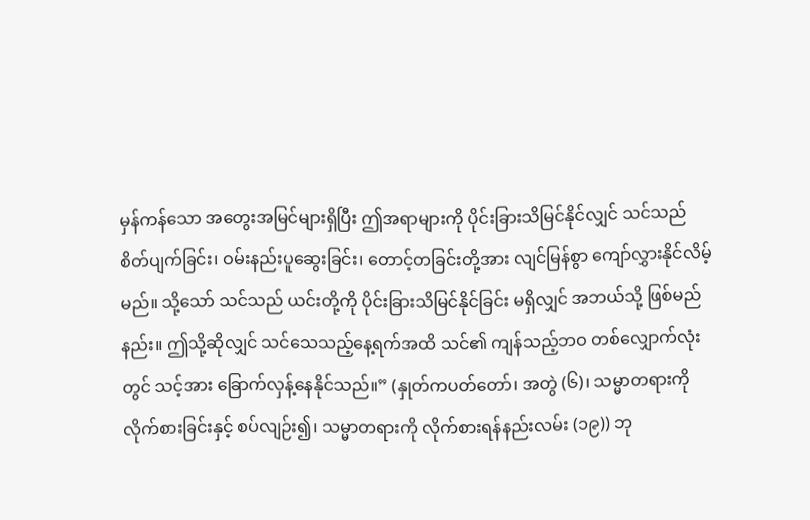မှန်ကန်သော အတွေးအမြင်များရှိပြီး ဤအရာများကို ပိုင်းခြားသိမြင်နိုင်လျှင် သင်သည် စိတ်ပျက်ခြင်း၊ ဝမ်းနည်းပူဆွေးခြင်း၊ တောင့်တခြင်းတို့အား လျင်မြန်စွာ ကျော်လွှားနိုင်လိမ့်မည်။ သို့သော် သင်သည် ယင်းတို့ကို ပိုင်းခြားသိမြင်နိုင်ခြင်း မရှိလျှင် အဘယ်သို့ ဖြစ်မည်နည်း။ ဤသို့ဆိုလျှင် သင်သေသည့်နေ့ရက်အထိ သင်၏ ကျန်သည့်ဘဝ တစ်လျှောက်လုံးတွင် သင့်အား ခြောက်လှန့်နေနိုင်သည်။” (နှုတ်ကပတ်တော်၊ အတွဲ (၆)၊ သမ္မာတရားကို လိုက်စားခြင်းနှင့် စပ်လျဉ်း၍၊ သမ္မာတရားကို လိုက်စားရန်နည်းလမ်း (၁၉)) ဘု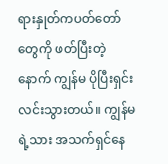ရားနှုတ်ကပတ်တော်တွေကို ဖတ်ပြီးတဲ့နောက် ကျွန်မ ပိုပြီးရှင်းလင်းသွားတယ်။ ကျွန်မရဲ့သား အသက်ရှင်နေ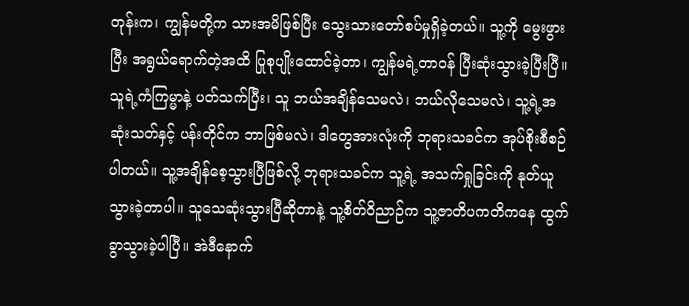တုန်းက၊ ကျွန်မတို့က သားအမိဖြစ်ပြီး သွေးသားတော်စပ်မှုရှိခဲ့တယ်။ သူ့ကို မွေးဖွားပြီး အရွယ်ရောက်တဲ့အထိ ပြုစုပျိုးထောင်ခဲ့တာ၊ ကျွန်မရဲ့တာဝန် ပြီးဆုံးသွားခဲ့ပြီးပြီ။ သူရဲ့ကံကြမ္မာနဲ့ ပတ်သက်ပြီး၊ သူ ဘယ်အချိန်သေမလဲ၊ ဘယ်လိုသေမလဲ၊ သူ့ရဲ့အဆုံးသတ်နှင့် ပန်းတိုင်က ဘာဖြစ်မလဲ၊ ဒါတွေအားလုံးကို ဘုရားသခင်က အုပ်စိုးစီစဉ်ပါတယ်။ သူ့အချိန်စေ့သွားပြီဖြစ်လို့ ဘုရားသခင်က သူ့ရဲ့ အသက်ရှုခြင်းကို နုတ်ယူသွားခဲ့တာပါ။ သူသေဆုံးသွားပြီဆိုတာနဲ့ သူ့စိတ်ဝိညာဉ်က သူ့ဇာတိပကတိကနေ ထွက်ခွာသွားခဲ့ပါပြီ။ အဲဒီနောက်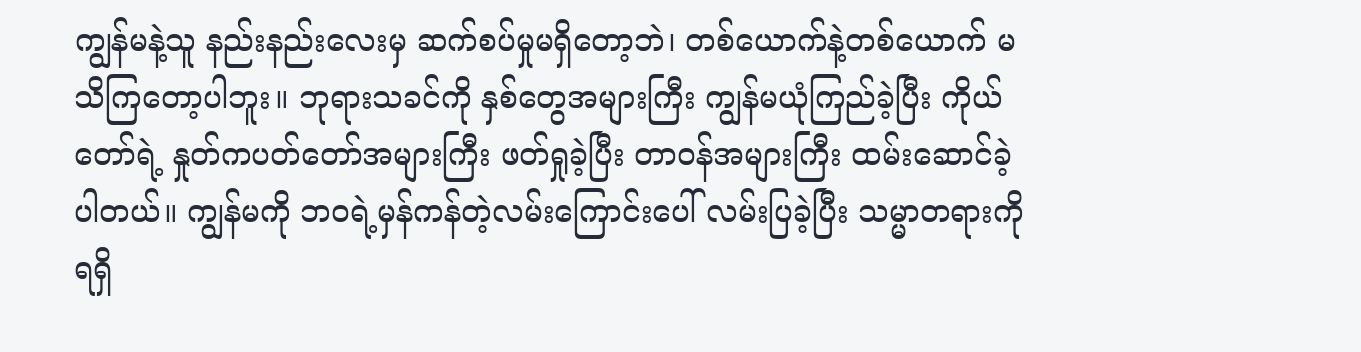ကျွန်မနဲ့သူ နည်းနည်းလေးမှ ဆက်စပ်မှုမရှိတော့ဘဲ၊ တစ်ယောက်နဲ့တစ်ယောက် မသိကြတော့ပါဘူး။ ဘုရားသခင်ကို နှစ်တွေအများကြီး ကျွန်မယုံကြည်ခဲ့ပြီး ကိုယ်တော်ရဲ့ နှုတ်ကပတ်တော်အများကြီး ဖတ်ရှုခဲ့ပြီး တာဝန်အများကြီး ထမ်းဆောင်ခဲ့ပါတယ်။ ကျွန်မကို ဘဝရဲ့မှန်ကန်တဲ့လမ်းကြောင်းပေါ် လမ်းပြခဲ့ပြီး သမ္မာတရားကို ရရှိ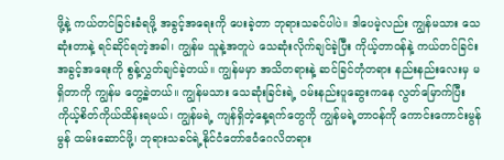ဖို့နဲ့ ကယ်တင်ခြင်းခံရဖို့ အခွင့်အရေးကို ပေးခဲ့တာ ဘုရားသခင်ပါပဲ။ ဒါပေမဲ့လည်း ကျွန်မသား သေဆုံးတာနဲ့ ရင်ဆိုင်ရတဲ့အခါ၊ ကျွန်မ သူနဲ့အတူပဲ သေဆုံးလိုက်ချင်ခဲ့ပြီး ကိုယ့်တာဝန်နဲ့ ကယ်တင်ခြင်းအခွင့်အရေးကို စွန့်လွှတ်ချင်ခဲ့တယ်။ ကျွန်မမှာ အသိတရားနဲ့ ဆင်ခြင်တုံတရား နည်းနည်းလေးမှ မရှိတာကို ကျွန်မ တွေ့ခဲ့တယ်။ ကျွန်မသား သေဆုံးခြင်းရဲ့ ဝမ်းနည်းပူဆွေးကနေ လွတ်မြောက်ပြီး ကိုယ့်စိတ်ကိုယ်ထိန်းရမယ်၊ ကျွန်မရဲ့ ကျန်ရှိတဲ့နေ့ရက်တွေကို ကျွန်မရဲ့တာဝန်ကို ကောင်းကောင်းမွန်မွန် ထမ်းဆောင်ဖို့၊ ဘုရားသခင်ရဲ့နိုင်ငံတော်ဧဝံဂေလိတရား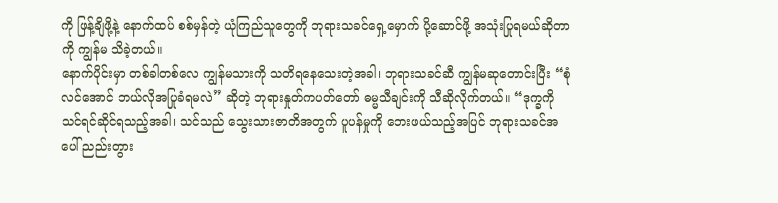ကို ဖြန့်ချိဖို့နဲ့ နောက်ထပ် စစ်မှန်တဲ့ ယုံကြည်သူတွေကို ဘုရားသခင်ရှေ့မှောက် ပို့ဆောင်ဖို့ အသုံးပြုရမယ်ဆိုတာကို ကျွန်မ သိခဲ့တယ်။
နောက်ပိုင်းမှာ တစ်ခါတစ်လေ ကျွန်မသားကို သတိရနေသေးတဲ့အခါ၊ ဘုရားသခင်ဆီ ကျွန်မဆုတောင်းပြီး “စုံလင်အောင် ဘယ်လိုအပြုခံရမလဲ” ဆိုတဲ့ ဘုရားနှုတ်ကပတ်တော် ဓမ္မသီချင်းကို သီဆိုလိုက်တယ်။ “ဒုက္ခကို သင်ရင်ဆိုင်ရသည့်အခါ၊ သင်သည် သွေးသားဇာတိအတွက် ပူပန်မှုကို ဘေးဖယ်သည့်အပြင် ဘုရားသခင်အပေါ် ညည်းတွား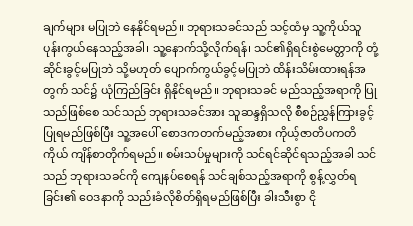ချက်များ မပြုဘဲ နေနိုင်ရမည်။ ဘုရားသခင်သည် သင့်ထံမှ သူ့ကိုယ်သူ ပုန်းကွယ်နေသည့်အခါ၊ သူ့နောက်သို့လိုက်ရန်၊ သင်၏ရှိရင်းစွဲမေတ္တာကို တုံ့ဆိုင်းခွင့်မပြုဘဲ သို့မဟုတ် ပျောက်ကွယ်ခွင့်မပြုဘဲ ထိန်းသိမ်းထားရန်အတွက် သင်၌ ယုံကြည်ခြင်း ရှိနိုင်ရမည်။ ဘုရားသခင် မည်သည့်အရာကို ပြုသည်ဖြစ်စေ သင်သည် ဘုရားသခင်အား သူဆန္ဒရှိသလို စီစဉ်ညွှန်ကြားခွင့်ပြုရမည်ဖြစ်ပြီး သူ့အပေါ် စောဒကတက်မည့်အစား ကိုယ့်ဇာတိပကတိကိုယ် ကျိန်စာတိုက်ရမည်။ စမ်းသပ်မှုများကို သင်ရင်ဆိုင်ရသည့်အခါ သင်သည် ဘုရားသခင်ကို ကျေနပ်စေရန် သင်ချစ်သည့်အရာကို စွန့်လွှတ်ရခြင်း၏ ဝေဒနာကို သည်းခံလိုစိတ်ရှိရမည်ဖြစ်ပြီး ခါးသီးစွာ ငို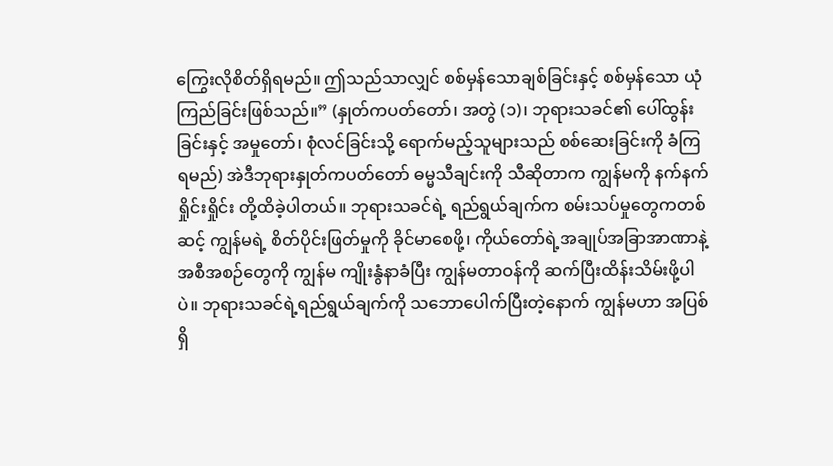ကြွေးလိုစိတ်ရှိရမည်။ ဤသည်သာလျှင် စစ်မှန်သောချစ်ခြင်းနှင့် စစ်မှန်သော ယုံကြည်ခြင်းဖြစ်သည်။” (နှုတ်ကပတ်တော်၊ အတွဲ (၁)၊ ဘုရားသခင်၏ ပေါ်ထွန်းခြင်းနှင့် အမှုတော်၊ စုံလင်ခြင်းသို့ ရောက်မည့်သူများသည် စစ်ဆေးခြင်းကို ခံကြရမည်) အဲဒီဘုရားနှုတ်ကပတ်တော် ဓမ္မသီချင်းကို သီဆိုတာက ကျွန်မကို နက်နက်ရှိုင်းရှိုင်း တို့ထိခဲ့ပါတယ်။ ဘုရားသခင်ရဲ့ ရည်ရွယ်ချက်က စမ်းသပ်မှုတွေကတစ်ဆင့် ကျွန်မရဲ့ စိတ်ပိုင်းဖြတ်မှုကို ခိုင်မာစေဖို့၊ ကိုယ်တော်ရဲ့အချုပ်အခြာအာဏာနဲ့ အစီအစဉ်တွေကို ကျွန်မ ကျိုးနွံနာခံပြီး ကျွန်မတာဝန်ကို ဆက်ပြီးထိန်းသိမ်းဖို့ပါပဲ။ ဘုရားသခင်ရဲ့ရည်ရွယ်ချက်ကို သဘောပေါက်ပြီးတဲ့နောက် ကျွန်မဟာ အပြစ်ရှိ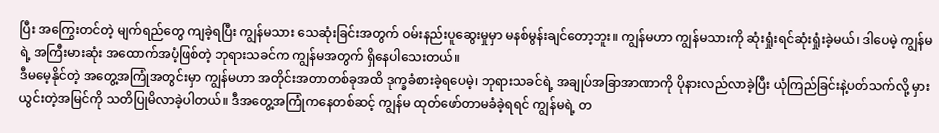ပြီး အကြွေးတင်တဲ့ မျက်ရည်တွေ ကျခဲ့ရပြီး ကျွန်မသား သေဆုံးခြင်းအတွက် ဝမ်းနည်းပူဆွေးမှုမှာ မနစ်မွန်းချင်တော့ဘူး။ ကျွန်မဟာ ကျွန်မသားကို ဆုံးရှုံးရင်ဆုံးရှုံးခဲ့မယ်၊ ဒါပေမဲ့ ကျွန်မရဲ့ အကြီးမားဆုံး အထောက်အပံ့ဖြစ်တဲ့ ဘုရားသခင်က ကျွန်မအတွက် ရှိနေပါသေးတယ်။
ဒီမမေ့နိုင်တဲ့ အတွေ့အကြုံအတွင်းမှာ ကျွန်မဟာ အတိုင်းအတာတစ်ခုအထိ ဒုက္ခခံစားခဲ့ရပေမဲ့၊ ဘုရားသခင်ရဲ့ အချုပ်အခြာအာဏာကို ပိုနားလည်လာခဲ့ပြီး ယုံကြည်ခြင်းနဲ့ပတ်သက်လို့ မှားယွင်းတဲ့အမြင်ကို သတိပြုမိလာခဲ့ပါတယ်။ ဒီအတွေ့အကြုံကနေတစ်ဆင့် ကျွန်မ ထုတ်ဖော်တာမခံခဲ့ရရင် ကျွန်မရဲ့ တ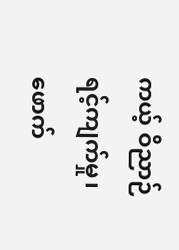ကယ့် ဝိညာဉ်ရင့်ကျက်မှု၊ ဖောက်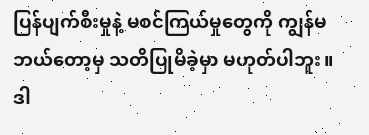ပြန်ပျက်စီးမှုနဲ့ မစင်ကြယ်မှုတွေကို ကျွန်မ ဘယ်တော့မှ သတိပြုမိခဲ့မှာ မဟုတ်ပါဘူး။ ဒါ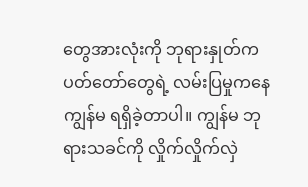တွေအားလုံးကို ဘုရားနှုတ်ကပတ်တော်တွေရဲ့ လမ်းပြမှုကနေ ကျွန်မ ရရှိခဲ့တာပါ။ ကျွန်မ ဘုရားသခင်ကို လှိုက်လှိုက်လှဲ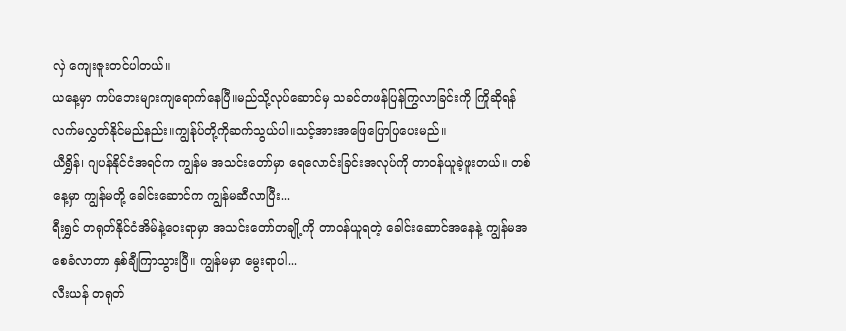လှဲ ကျေးဇူးတင်ပါတယ်။
ယနေ့မှာ ကပ်ဘေးများကျရောက်နေပြီ။မည်သို့လုပ်ဆောင်မှ သခင်တဖန်ပြန်ကြွလာခြင်းကို ကြိုဆိုရန် လက်မလွှတ်နိုင်မည်နည်း။ကျွန်ုပ်တို့ကိုဆက်သွယ်ပါ။သင့်အားအဖြေပြောပြပေးမည်။
ယီရွှိန်၊ ဂျပန်နိုင်ငံအရင်က ကျွန်မ အသင်းတော်မှာ ရေလောင်းခြင်းအလုပ်ကို တာဝန်ယူခဲ့ဖူးတယ်။ တစ်နေ့မှာ ကျွန်မတို့ ခေါင်းဆောင်က ကျွန်မဆီလာပြီး...
ရီးရွှင် တရုတ်နိုင်ငံအိမ်နဲ့ဝေးရာမှာ အသင်းတော်တချို့ကို တာဝန်ယူရတဲ့ ခေါင်းဆောင်အနေနဲ့ ကျွန်မအစေခံလာတာ နှစ်ချီကြာသွားပြီ။ ကျွန်မမှာ မွေးရာပါ...
လီးယန် တရုတ်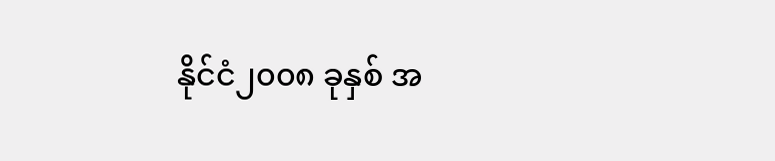နိုင်ငံ၂၀၀၈ ခုနှစ် အ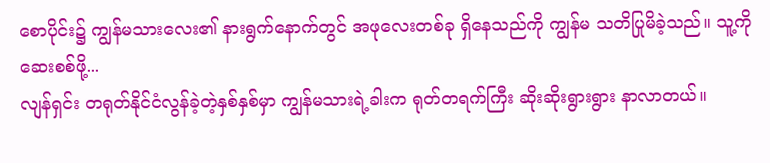စောပိုင်း၌ ကျွန်မသားလေး၏ နားရွက်နောက်တွင် အဖုလေးတစ်ခု ရှိနေသည်ကို ကျွန်မ သတိပြုမိခဲ့သည်။ သူ့ကို ဆေးစစ်ဖို့...
လျန်ရှင်း တရုတ်နိုင်ငံလွန်ခဲ့တဲ့နှစ်နှစ်မှာ ကျွန်မသားရဲ့ခါးက ရုတ်တရက်ကြီး ဆိုးဆိုးရွားရွား နာလာတယ်။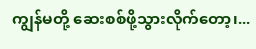ကျွန်မတို့ ဆေးစစ်ဖို့သွားလိုက်တော့၊...